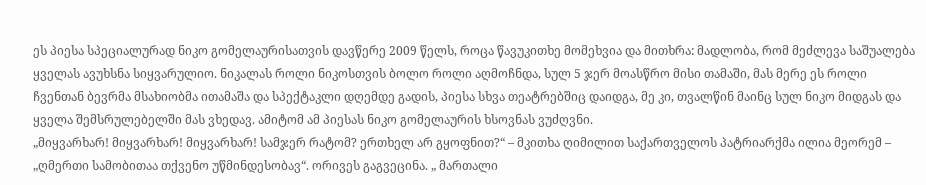ეს პიესა სპეციალურად ნიკო გომელაურისათვის დავწერე 2009 წელს, როცა წავუკითხე მომეხვია და მითხრა: მადლობა, რომ მეძლევა საშუალება ყველას ავუხსნა სიყვარულიო. ნიკალას როლი ნიკოსთვის ბოლო როლი აღმოჩნდა, სულ 5 ჯერ მოასწრო მისი თამაში, მას მერე ეს როლი ჩვენთან ბევრმა მსახიობმა ითამაშა და სპექტაკლი დღემდე გადის, პიესა სხვა თეატრებშიც დაიდგა, მე კი, თვალწინ მაინც სულ ნიკო მიდგას და ყველა შემსრულებელში მას ვხედავ. ამიტომ ამ პიესას ნიკო გომელაურის ხსოვნას ვუძღვნი.
„მიყვარხარ! მიყვარხარ! მიყვარხარ! სამჯერ რატომ? ერთხელ არ გყოფნით?“ – მკითხა ღიმილით საქართველოს პატრიარქმა ილია მეორემ – „ღმერთი სამობითაა თქვენო უწმინდესობავ“. ორივეს გაგვეცინა. „ მართალი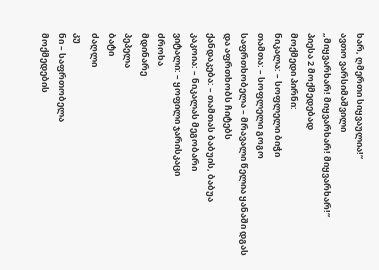ხარ, ღმერთი სიყვაულია!“
ავთო ვარსიმაშვილი
„მიყვარხარ! მიყვარხარ! მიყვარხარ!“
პიესა 2 მოქმედებად
მოქმედი პირნი:
ნიკალა: – სოფლელი ბიჭი
თამთა: – სოფლელი გოგო
საფრთხობელა – მრავალი წელია ყანაში დგას და აფრთხობს ჩიტებს
ქანდაკება: – თამთას ბაბუის, ბაბუა
კაკოია: – ნიკალას მეგობარი
ვიტალი: – ყოფილი ჯარისკაცი
ძროხა
მდინარე
პეპელა
ბატი
ძაღლი
კუ
ნი – საფრთობელა
მოქმედების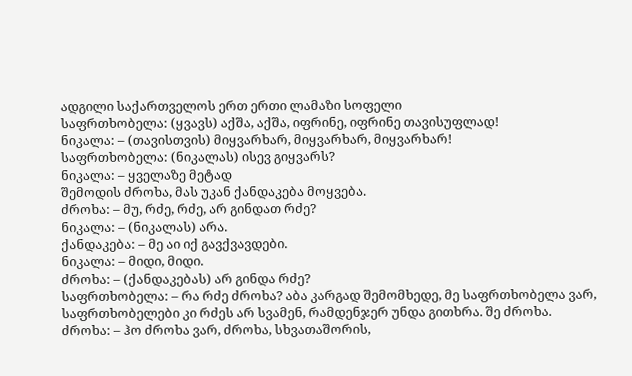ადგილი საქართველოს ერთ ერთი ლამაზი სოფელი
საფრთხობელა: (ყვავს) აქშა, აქშა, იფრინე, იფრინე თავისუფლად!
ნიკალა: – (თავისთვის) მიყვარხარ, მიყვარხარ, მიყვარხარ!
საფრთხობელა: (ნიკალას) ისევ გიყვარს?
ნიკალა: – ყველაზე მეტად
შემოდის ძროხა, მას უკან ქანდაკება მოყვება.
ძროხა: – მუ, რძე, რძე, არ გინდათ რძე?
ნიკალა: – (ნიკალას) არა.
ქანდაკება: – მე აი იქ გავქვავდები.
ნიკალა: – მიდი, მიდი.
ძროხა: – (ქანდაკებას) არ გინდა რძე?
საფრთხობელა: – რა რძე ძროხა? აბა კარგად შემომხედე, მე საფრთხობელა ვარ, საფრთხობელები კი რძეს არ სვამენ, რამდენჯერ უნდა გითხრა. შე ძროხა.
ძროხა: – ჰო ძროხა ვარ, ძროხა, სხვათაშორის,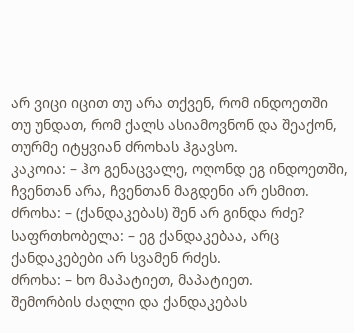არ ვიცი იცით თუ არა თქვენ, რომ ინდოეთში თუ უნდათ, რომ ქალს ასიამოვნონ და შეაქონ, თურმე იტყვიან ძროხას ჰგავსო.
კაკოია: – ჰო გენაცვალე, ოღონდ ეგ ინდოეთში, ჩვენთან არა, ჩვენთან მაგდენი არ ესმით.
ძროხა: – (ქანდაკებას) შენ არ გინდა რძე?
საფრთხობელა: – ეგ ქანდაკებაა, არც ქანდაკებები არ სვამენ რძეს.
ძროხა: – ხო მაპატიეთ, მაპატიეთ.
შემორბის ძაღლი და ქანდაკებას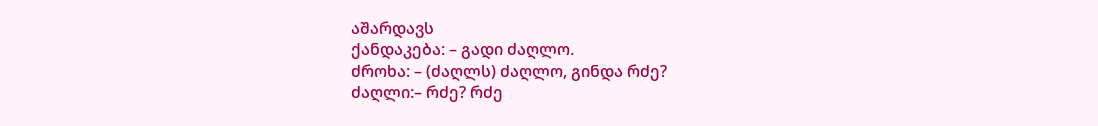აშარდავს
ქანდაკება: – გადი ძაღლო.
ძროხა: – (ძაღლს) ძაღლო, გინდა რძე?
ძაღლი:– რძე? რძე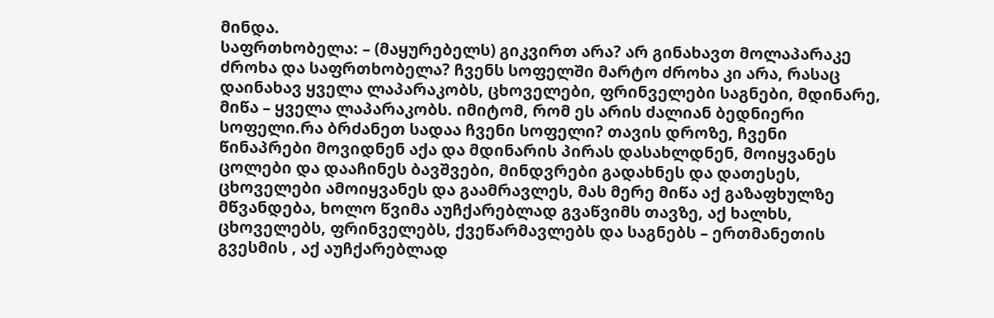მინდა.
საფრთხობელა: – (მაყურებელს) გიკვირთ არა? არ გინახავთ მოლაპარაკე ძროხა და საფრთხობელა? ჩვენს სოფელში მარტო ძროხა კი არა, რასაც დაინახავ ყველა ლაპარაკობს, ცხოველები, ფრინველები საგნები, მდინარე, მიწა – ყველა ლაპარაკობს. იმიტომ, რომ ეს არის ძალიან ბედნიერი სოფელი.რა ბრძანეთ სადაა ჩვენი სოფელი? თავის დროზე, ჩვენი წინაპრები მოვიდნენ აქა და მდინარის პირას დასახლდნენ, მოიყვანეს ცოლები და დააჩინეს ბავშვები, მინდვრები გადახნეს და დათესეს, ცხოველები ამოიყვანეს და გაამრავლეს, მას მერე მიწა აქ გაზაფხულზე მწვანდება, ხოლო წვიმა აუჩქარებლად გვაწვიმს თავზე, აქ ხალხს, ცხოველებს, ფრინველებს, ქვეწარმავლებს და საგნებს – ერთმანეთის გვესმის , აქ აუჩქარებლად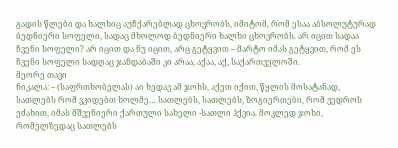გადის წლები და ხალხიც აუჩქარებლად ცხოვრობს, იმიტომ, რომ ესაა აბსოლუტურად ბედნიერი სოფელი, სადაც მხოლოდ ბედნიერი ხალხი ცხოვრობს. არ იცით სადაა ჩვენი სოფელი? არ იცით და ნუ იცით, არც გეტყვით – მარტო იმას გეტყვით, რომ ეს ჩვენი სოფელი სადღაც ჯანდაბაში კი არაა, აქაა, აქ, საქართველოში.
მეორე თავი
ნიკალა: – (საფრთხობელას) აი ხედავ ამ ჯოხს, აქეთ იქით, წყლის მოსატანად, სათლებს რომ ვკიდებთ ხოლმე… სათლებს, სათლებს, ზოგიერთები, რომ ვედროს ეძახით, იმას მშვენიერი ქართული სახელი -სათლი ჰქვია. მოკლედ ჯოხი, რომელზედაც სათლებს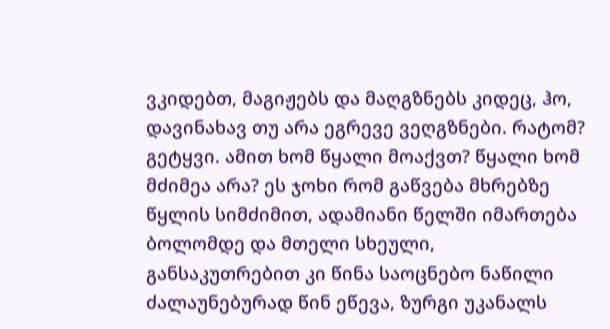ვკიდებთ, მაგიჟებს და მაღგზნებს კიდეც, ჰო, დავინახავ თუ არა ეგრევე ვეღგზნები. რატომ? გეტყვი. ამით ხომ წყალი მოაქვთ? წყალი ხომ მძიმეა არა? ეს ჯოხი რომ გაწვება მხრებზე წყლის სიმძიმით, ადამიანი წელში იმართება ბოლომდე და მთელი სხეული, განსაკუთრებით კი წინა საოცნებო ნაწილი ძალაუნებურად წინ ეწევა, ზურგი უკანალს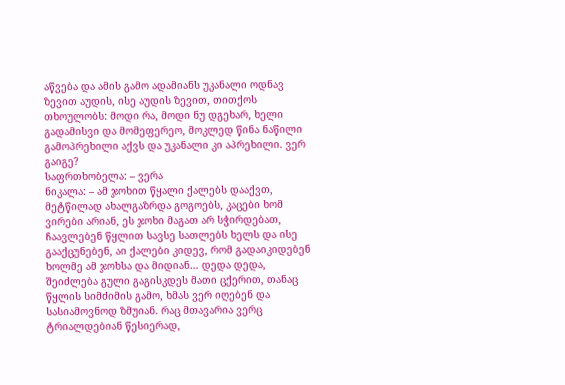აწვება და ამის გამო ადამიანს უკანალი ოდნავ ზევით აუდის, ისე აუდის ზევით, თითქოს თხოულობს: მოდი რა, მოდი ნუ დგეხარ, ხელი გადამისვი და მომეფერეო, მოკლედ წინა ნაწილი გამოპრეხილი აქვს და უკანალი კი აპრეხილი. ვერ გაიგე?
საფრთხობელა: – ვერა
ნიკალა: – ამ ჯოხით წყალი ქალებს დააქვთ, მეტწილად ახალგაზრდა გოგოებს, კაცები ხომ ვირები არიან, ეს ჯოხი მაგათ არ სჭირდებათ, ჩაავლებენ წყლით სავსე სათლებს ხელს და ისე გააქცუნებენ, აი ქალები კიდევ, რომ გადაიკიდებენ ხოლმე ამ ჯოხსა და მიდიან… დედა დედა, შეიძლება გული გაგისკდეს მათი ცქერით, თანაც წყლის სიმძიმის გამო, ხმას ვერ იღებენ და სასიამოვნოდ ზმუიან. რაც მთავარია ვერც ტრიალდებიან წესიერად,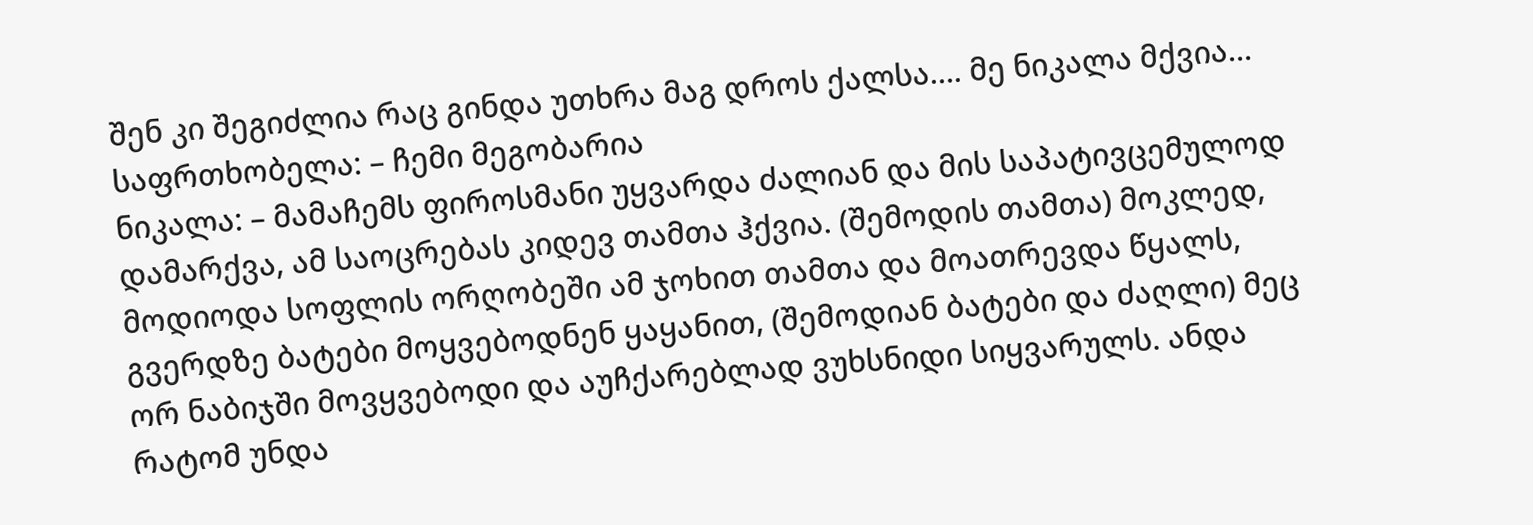შენ კი შეგიძლია რაც გინდა უთხრა მაგ დროს ქალსა…. მე ნიკალა მქვია…
საფრთხობელა: – ჩემი მეგობარია
ნიკალა: – მამაჩემს ფიროსმანი უყვარდა ძალიან და მის საპატივცემულოდ დამარქვა, ამ საოცრებას კიდევ თამთა ჰქვია. (შემოდის თამთა) მოკლედ, მოდიოდა სოფლის ორღობეში ამ ჯოხით თამთა და მოათრევდა წყალს, გვერდზე ბატები მოყვებოდნენ ყაყანით, (შემოდიან ბატები და ძაღლი) მეც ორ ნაბიჯში მოვყვებოდი და აუჩქარებლად ვუხსნიდი სიყვარულს. ანდა რატომ უნდა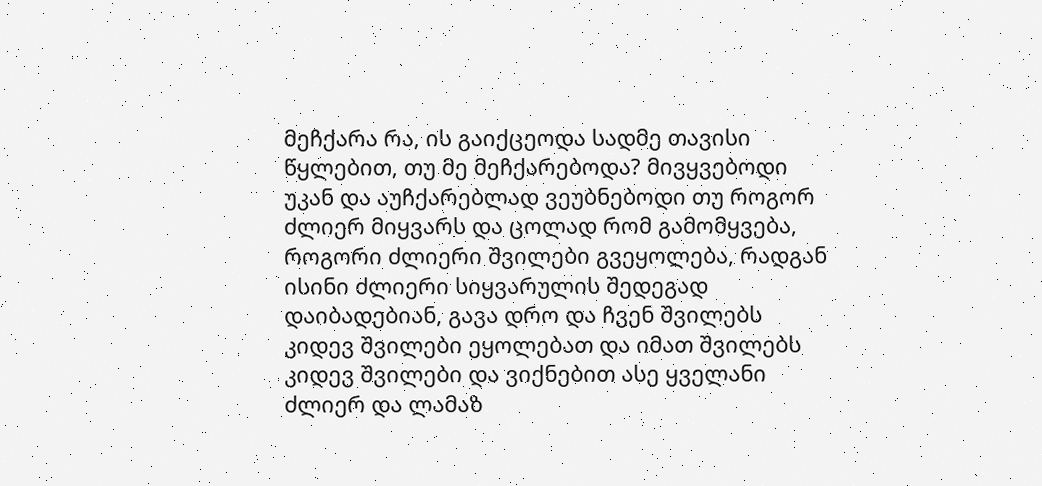მეჩქარა რა, ის გაიქცეოდა სადმე თავისი წყლებით, თუ მე მეჩქარებოდა? მივყვებოდი უკან და აუჩქარებლად ვეუბნებოდი თუ როგორ ძლიერ მიყვარს და ცოლად რომ გამომყვება, როგორი ძლიერი შვილები გვეყოლება, რადგან ისინი ძლიერი სიყვარულის შედეგად დაიბადებიან, გავა დრო და ჩვენ შვილებს კიდევ შვილები ეყოლებათ და იმათ შვილებს კიდევ შვილები და ვიქნებით ასე ყველანი ძლიერ და ლამაზ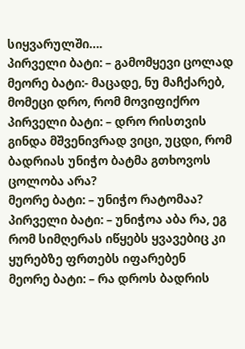სიყვარულში….
პირველი ბატი: – გამომყევი ცოლად
მეორე ბატი:- მაცადე, ნუ მაჩქარებ, მომეცი დრო, რომ მოვიფიქრო
პირველი ბატი: – დრო რისთვის გინდა მშვენივრად ვიცი, უცდი, რომ ბადრიას უნიჭო ბატმა გთხოვოს ცოლობა არა?
მეორე ბატი: – უნიჭო რატომაა?
პირველი ბატი: – უნიჭოა აბა რა, ეგ რომ სიმღერას იწყებს ყვავებიც კი ყურებზე ფრთებს იფარებენ
მეორე ბატი: – რა დროს ბადრის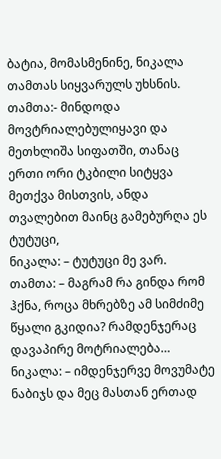ბატია, მომასმენინე, ნიკალა თამთას სიყვარულს უხსნის.
თამთა:- მინდოდა მოვტრიალებულიყავი და მეთხლიშა სიფათში, თანაც ერთი ორი ტკბილი სიტყვა მეთქვა მისთვის, ანდა თვალებით მაინც გამებურღა ეს ტუტუცი,
ნიკალა: – ტუტუცი მე ვარ.
თამთა: – მაგრამ რა გინდა რომ ჰქნა, როცა მხრებზე ამ სიმძიმე წყალი გკიდია? რამდენჯერაც დავაპირე მოტრიალება…
ნიკალა: – იმდენჯერვე მოვუმატე ნაბიჯს და მეც მასთან ერთად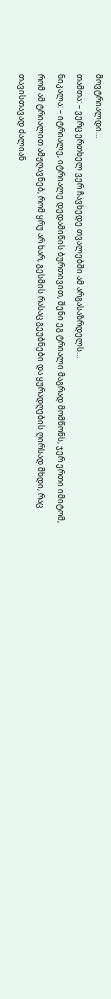მოვტრიალდი…
თამთა: – ვერც ერთხელ ვერ ჩავხედე თვალებში ამ არგასაზრდელს…
ნიკალა: – იტრიალე, იტრიალე დედამიწის ბურთივით, შენი ეგ ტრიალი მაგრად მომწონს, ჯერ ერთი იმიტომ, რომ ამ ტრიალით ამჟღავნებ, რომ ყრუ არ ხარ, გესმის რასაც გეუბნები და ყურადღების ღირსად მხდი, რაც თავისთავად ძალიან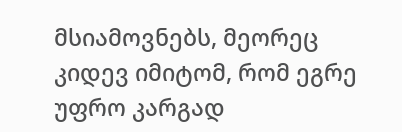მსიამოვნებს, მეორეც კიდევ იმიტომ, რომ ეგრე უფრო კარგად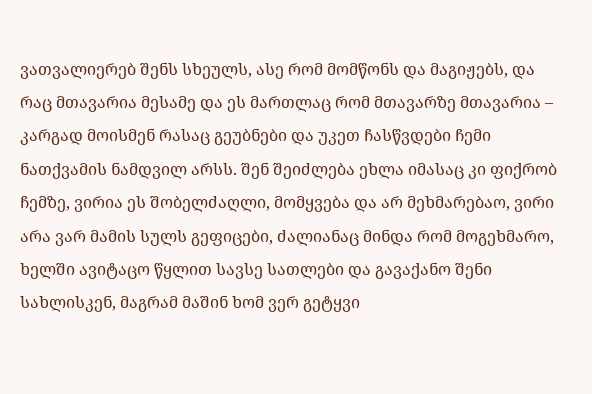ვათვალიერებ შენს სხეულს, ასე რომ მომწონს და მაგიჟებს, და რაც მთავარია მესამე და ეს მართლაც რომ მთავარზე მთავარია – კარგად მოისმენ რასაც გეუბნები და უკეთ ჩასწვდები ჩემი ნათქვამის ნამდვილ არსს. შენ შეიძლება ეხლა იმასაც კი ფიქრობ ჩემზე, ვირია ეს შობელძაღლი, მომყვება და არ მეხმარებაო, ვირი არა ვარ მამის სულს გეფიცები, ძალიანაც მინდა რომ მოგეხმარო, ხელში ავიტაცო წყლით სავსე სათლები და გავაქანო შენი სახლისკენ, მაგრამ მაშინ ხომ ვერ გეტყვი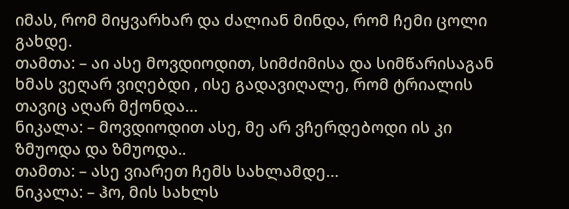იმას, რომ მიყვარხარ და ძალიან მინდა, რომ ჩემი ცოლი გახდე.
თამთა: – აი ასე მოვდიოდით, სიმძიმისა და სიმწარისაგან ხმას ვეღარ ვიღებდი , ისე გადავიღალე, რომ ტრიალის თავიც აღარ მქონდა…
ნიკალა: – მოვდიოდით ასე, მე არ ვჩერდებოდი ის კი ზმუოდა და ზმუოდა..
თამთა: – ასე ვიარეთ ჩემს სახლამდე…
ნიკალა: – ჰო, მის სახლს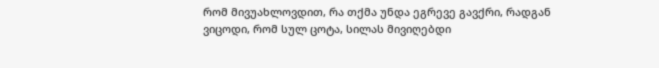რომ მივუახლოვდით, რა თქმა უნდა ეგრევე გავქრი, რადგან ვიცოდი, რომ სულ ცოტა, სილას მივიღებდი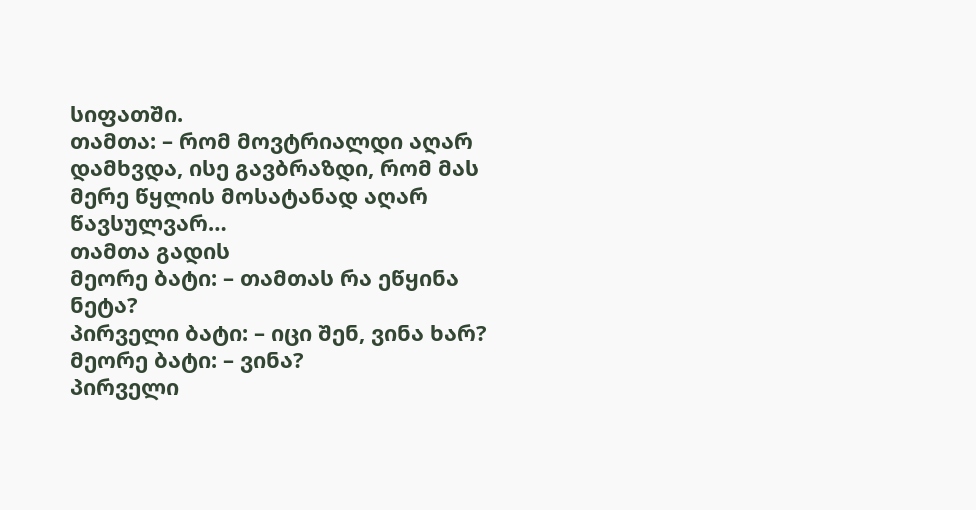სიფათში.
თამთა: – რომ მოვტრიალდი აღარ დამხვდა, ისე გავბრაზდი, რომ მას მერე წყლის მოსატანად აღარ წავსულვარ…
თამთა გადის
მეორე ბატი: – თამთას რა ეწყინა ნეტა?
პირველი ბატი: – იცი შენ, ვინა ხარ?
მეორე ბატი: – ვინა?
პირველი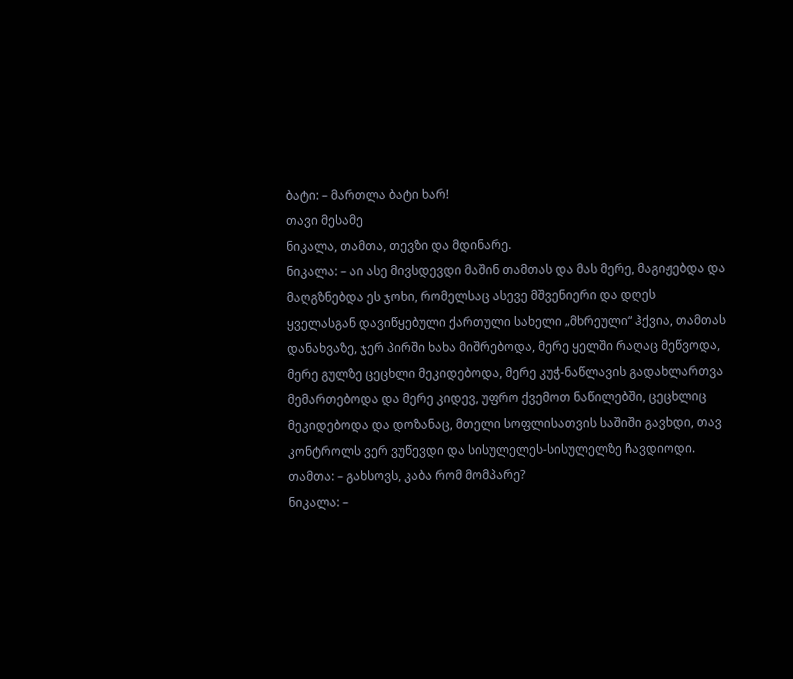ბატი: – მართლა ბატი ხარ!
თავი მესამე
ნიკალა, თამთა, თევზი და მდინარე.
ნიკალა: – აი ასე მივსდევდი მაშინ თამთას და მას მერე, მაგიჟებდა და მაღგზნებდა ეს ჯოხი, რომელსაც ასევე მშვენიერი და დღეს ყველასგან დავიწყებული ქართული სახელი „მხრეული“ ჰქვია, თამთას დანახვაზე, ჯერ პირში ხახა მიშრებოდა, მერე ყელში რაღაც მეწვოდა, მერე გულზე ცეცხლი მეკიდებოდა, მერე კუჭ-ნაწლავის გადახლართვა მემართებოდა და მერე კიდევ, უფრო ქვემოთ ნაწილებში, ცეცხლიც მეკიდებოდა და დოზანაც, მთელი სოფლისათვის საშიში გავხდი, თავ კონტროლს ვერ ვუწევდი და სისულელეს-სისულელზე ჩავდიოდი.
თამთა: – გახსოვს, კაბა რომ მომპარე?
ნიკალა: –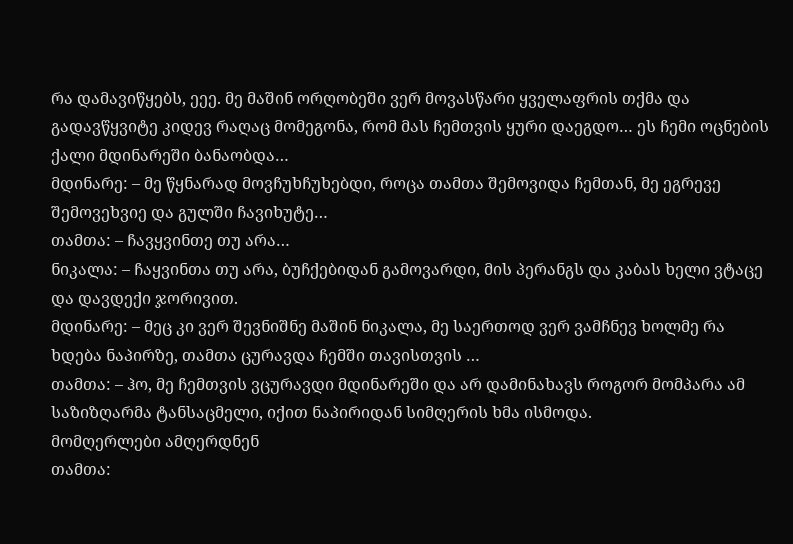რა დამავიწყებს, ეეე. მე მაშინ ორღობეში ვერ მოვასწარი ყველაფრის თქმა და გადავწყვიტე კიდევ რაღაც მომეგონა, რომ მას ჩემთვის ყური დაეგდო… ეს ჩემი ოცნების ქალი მდინარეში ბანაობდა…
მდინარე: – მე წყნარად მოვჩუხჩუხებდი, როცა თამთა შემოვიდა ჩემთან, მე ეგრევე შემოვეხვიე და გულში ჩავიხუტე…
თამთა: – ჩავყვინთე თუ არა…
ნიკალა: – ჩაყვინთა თუ არა, ბუჩქებიდან გამოვარდი, მის პერანგს და კაბას ხელი ვტაცე და დავდექი ჯორივით.
მდინარე: – მეც კი ვერ შევნიშნე მაშინ ნიკალა, მე საერთოდ ვერ ვამჩნევ ხოლმე რა ხდება ნაპირზე, თამთა ცურავდა ჩემში თავისთვის …
თამთა: – ჰო, მე ჩემთვის ვცურავდი მდინარეში და არ დამინახავს როგორ მომპარა ამ საზიზღარმა ტანსაცმელი, იქით ნაპირიდან სიმღერის ხმა ისმოდა.
მომღერლები ამღერდნენ
თამთა: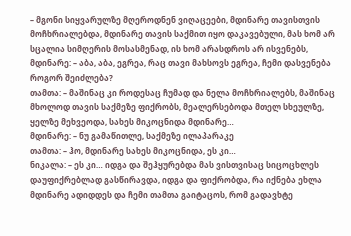– მგონი სიყვარულზე მღეროდნენ ვიღაცეები, მდინარე თავისთვის მოჩხრიალებდა, მდინარე თავის საქმით იყო დაკავებული, მას ხომ არ სცალია სიმღერის მოსასმენად, ის ხომ არასდროს არ ისვენებს,
მდინარე: – აბა, აბა, ეგრეა, რაც თავი მახსოვს ეგრეა, ჩემი დასვენება როგორ შეიძლება?
თამთა: – მაშინაც კი როდესაც ჩუმად და ნელა მოჩხრიალებს, მაშინაც მხოლოდ თავის საქმეზე ფიქრობს, მეალერსებოდა მთელ სხეულზე, ყელზე მეხვეოდა, სახეს მიკოცნიდა მდინარე…
მდინარე: – ნუ გამაწითლე, საქმეზე ილაპარაკე
თამთა: – ჰო, მდინარე სახეს მიკოცნიდა, ეს კი…
ნიკალა: – ეს კი… იდგა და შეჰყურებდა მას ვისთვისაც სიცოცხლეს დაუფიქრებლად გასწირავდა, იდგა და ფიქრობდა, რა იქნება ეხლა მდინარე ადიდდეს და ჩემი თამთა გაიტაცოს, რომ გადავხტე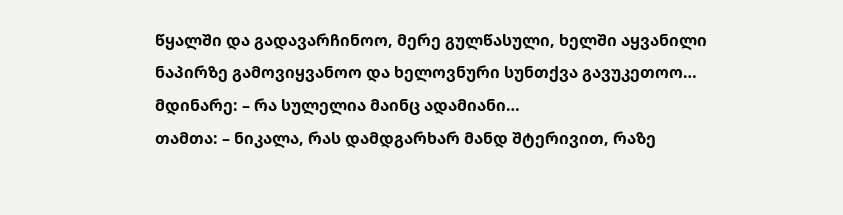წყალში და გადავარჩინოო, მერე გულწასული, ხელში აყვანილი ნაპირზე გამოვიყვანოო და ხელოვნური სუნთქვა გავუკეთოო…
მდინარე: – რა სულელია მაინც ადამიანი…
თამთა: – ნიკალა, რას დამდგარხარ მანდ შტერივით, რაზე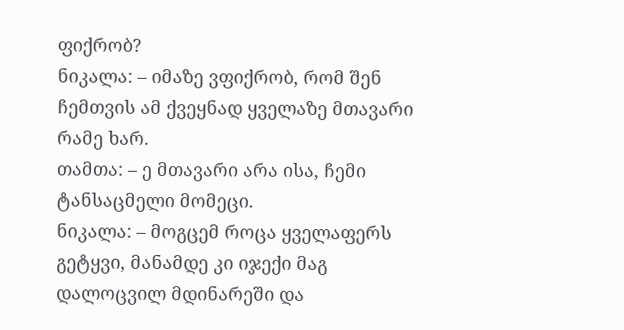ფიქრობ?
ნიკალა: – იმაზე ვფიქრობ, რომ შენ ჩემთვის ამ ქვეყნად ყველაზე მთავარი რამე ხარ.
თამთა: – ე მთავარი არა ისა, ჩემი ტანსაცმელი მომეცი.
ნიკალა: – მოგცემ როცა ყველაფერს გეტყვი, მანამდე კი იჯექი მაგ დალოცვილ მდინარეში და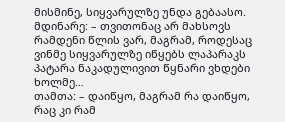მისმინე, სიყვარულზე უნდა გებაასო.
მდინარე: – თვითონაც არ მახსოვს რამდენი წლის ვარ, მაგრამ, როდესაც ვინმე სიყვარულზე იწყებს ლაპარაკს პატარა ნაკადულივით წყნარი ვხდები ხოლმე…
თამთა: – დაიწყო, მაგრამ რა დაიწყო, რაც კი რამ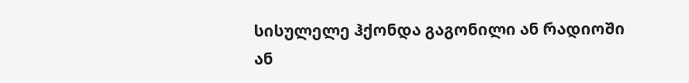სისულელე ჰქონდა გაგონილი ან რადიოში ან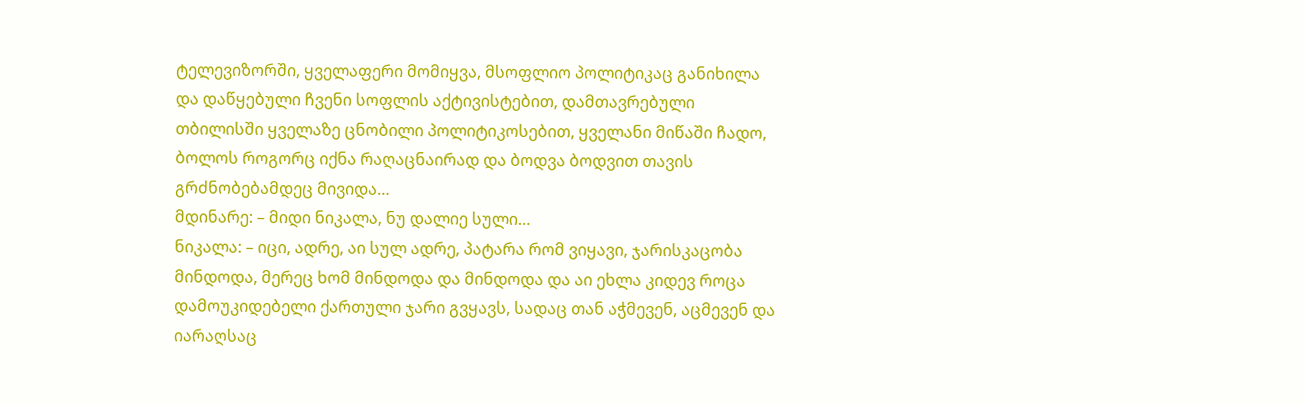ტელევიზორში, ყველაფერი მომიყვა, მსოფლიო პოლიტიკაც განიხილა და დაწყებული ჩვენი სოფლის აქტივისტებით, დამთავრებული თბილისში ყველაზე ცნობილი პოლიტიკოსებით, ყველანი მიწაში ჩადო, ბოლოს როგორც იქნა რაღაცნაირად და ბოდვა ბოდვით თავის გრძნობებამდეც მივიდა…
მდინარე: – მიდი ნიკალა, ნუ დალიე სული…
ნიკალა: – იცი, ადრე, აი სულ ადრე, პატარა რომ ვიყავი, ჯარისკაცობა მინდოდა, მერეც ხომ მინდოდა და მინდოდა და აი ეხლა კიდევ როცა დამოუკიდებელი ქართული ჯარი გვყავს, სადაც თან აჭმევენ, აცმევენ და იარაღსაც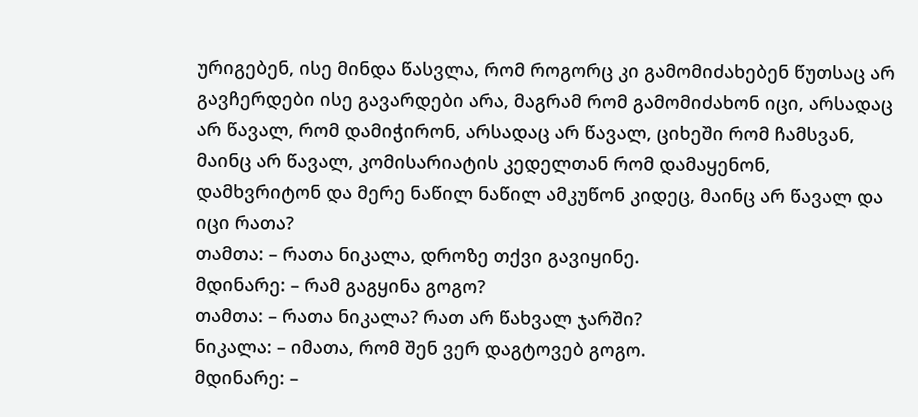ურიგებენ, ისე მინდა წასვლა, რომ როგორც კი გამომიძახებენ წუთსაც არ გავჩერდები ისე გავარდები არა, მაგრამ რომ გამომიძახონ იცი, არსადაც არ წავალ, რომ დამიჭირონ, არსადაც არ წავალ, ციხეში რომ ჩამსვან, მაინც არ წავალ, კომისარიატის კედელთან რომ დამაყენონ, დამხვრიტონ და მერე ნაწილ ნაწილ ამკუწონ კიდეც, მაინც არ წავალ და იცი რათა?
თამთა: – რათა ნიკალა, დროზე თქვი გავიყინე.
მდინარე: – რამ გაგყინა გოგო?
თამთა: – რათა ნიკალა? რათ არ წახვალ ჯარში?
ნიკალა: – იმათა, რომ შენ ვერ დაგტოვებ გოგო.
მდინარე: –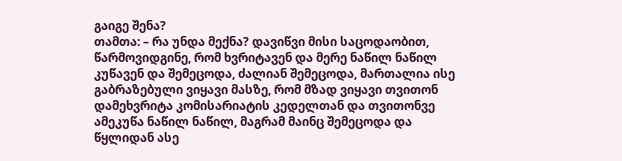გაიგე შენა?
თამთა: – რა უნდა მექნა? დავიწვი მისი საცოდაობით, წარმოვიდგინე, რომ ხვრიტავენ და მერე ნაწილ ნაწილ კუწავენ და შემეცოდა, ძალიან შემეცოდა, მართალია ისე გაბრაზებული ვიყავი მასზე, რომ მზად ვიყავი თვითონ დამეხვრიტა კომისარიატის კედელთან და თვითონვე ამეკუწა ნაწილ ნაწილ, მაგრამ მაინც შემეცოდა და წყლიდან ასე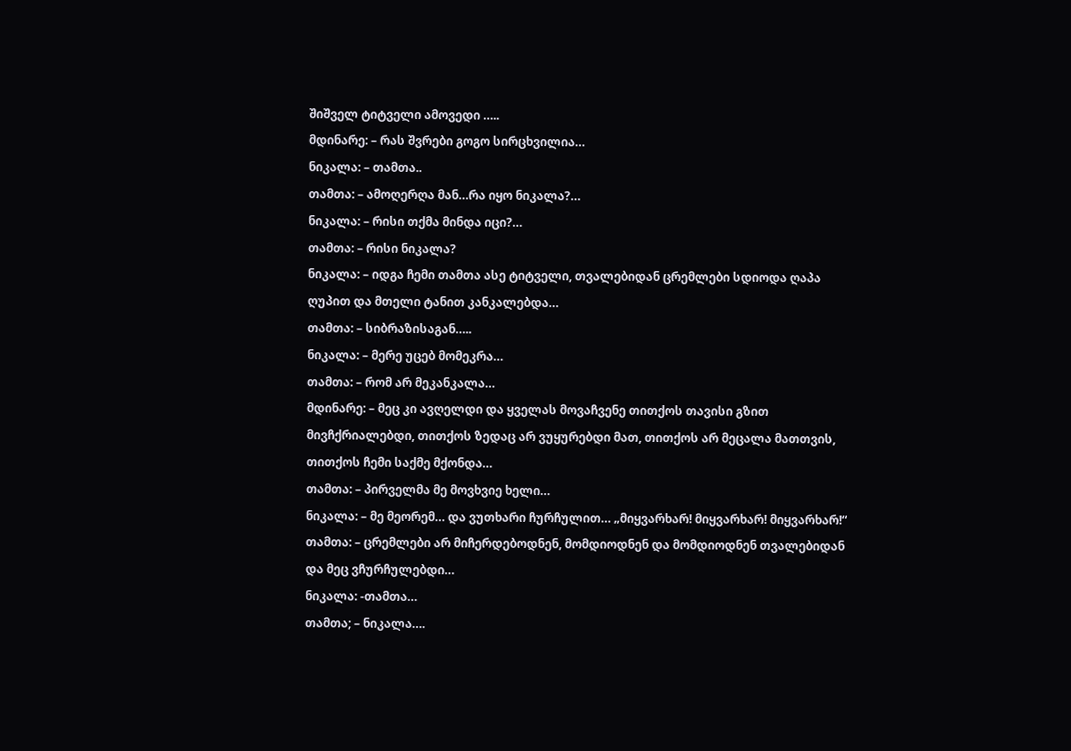შიშველ ტიტველი ამოვედი …..
მდინარე: – რას შვრები გოგო სირცხვილია…
ნიკალა: – თამთა..
თამთა: – ამოღერღა მან…რა იყო ნიკალა?…
ნიკალა: – რისი თქმა მინდა იცი?…
თამთა: – რისი ნიკალა?
ნიკალა: – იდგა ჩემი თამთა ასე ტიტველი, თვალებიდან ცრემლები სდიოდა ღაპა ღუპით და მთელი ტანით კანკალებდა…
თამთა: – სიბრაზისაგან…..
ნიკალა: – მერე უცებ მომეკრა…
თამთა: – რომ არ მეკანკალა…
მდინარე: – მეც კი ავღელდი და ყველას მოვაჩვენე თითქოს თავისი გზით მივჩქრიალებდი, თითქოს ზედაც არ ვუყურებდი მათ, თითქოს არ მეცალა მათთვის, თითქოს ჩემი საქმე მქონდა…
თამთა: – პირველმა მე მოვხვიე ხელი…
ნიკალა: – მე მეორემ… და ვუთხარი ჩურჩულით… „მიყვარხარ! მიყვარხარ! მიყვარხარ!“
თამთა: – ცრემლები არ მიჩერდებოდნენ, მომდიოდნენ და მომდიოდნენ თვალებიდან და მეც ვჩურჩულებდი…
ნიკალა: -თამთა…
თამთა; – ნიკალა….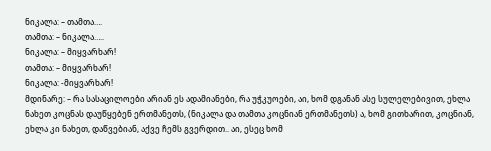ნიკალა: – თამთა….
თამთა: – ნიკალა…..
ნიკალა: – მიყვარხარ!
თამთა: – მიყვარხარ!
ნიკალა: -მიყვარხარ!
მდინარე: – რა სასაცილოები არიან ეს ადამიანები, რა უჭკუოები, აი, ხომ დგანან ასე სულელებივით, ეხლა ნახეთ კოცნას დაუწყებენ ერთმანეთს, (ნიკალა და თამთა კოცნიან ერთმანეთს) ა, ხომ გითხარით, კოცნიან, ეხლა კი ნახეთ, დაწვებიან, აქვე ჩემს გვერდით.. აი, ესეც ხომ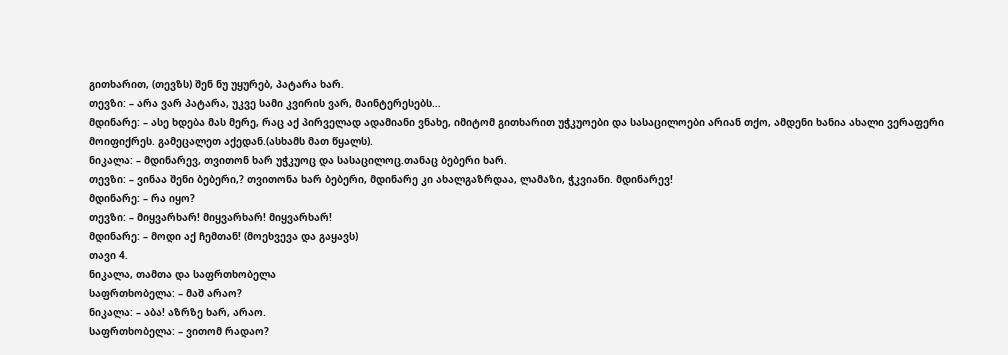გითხარით, (თევზს) შენ ნუ უყურებ, პატარა ხარ.
თევზი: – არა ვარ პატარა, უკვე სამი კვირის ვარ, მაინტერესებს…
მდინარე: – ასე ხდება მას მერე, რაც აქ პირველად ადამიანი ვნახე, იმიტომ გითხარით უჭკუოები და სასაცილოები არიან თქო, ამდენი ხანია ახალი ვერაფერი მოიფიქრეს. გამეცალეთ აქედან.(ასხამს მათ წყალს).
ნიკალა: – მდინარევ, თვითონ ხარ უჭკუოც და სასაცილოც.თანაც ბებერი ხარ.
თევზი: – ვინაა შენი ბებერი,? თვითონა ხარ ბებერი, მდინარე კი ახალგაზრდაა, ლამაზი, ჭკვიანი. მდინარევ!
მდინარე: – რა იყო?
თევზი: – მიყვარხარ! მიყვარხარ! მიყვარხარ!
მდინარე: – მოდი აქ ჩემთან! (მოეხვევა და გაყავს)
თავი 4.
ნიკალა, თამთა და საფრთხობელა
საფრთხობელა: – მაშ არაო?
ნიკალა: – აბა! აზრზე ხარ, არაო.
საფრთხობელა: – ვითომ რადაო?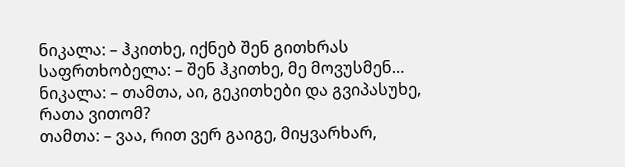ნიკალა: – ჰკითხე, იქნებ შენ გითხრას
საფრთხობელა: – შენ ჰკითხე, მე მოვუსმენ…
ნიკალა: – თამთა, აი, გეკითხები და გვიპასუხე, რათა ვითომ?
თამთა: – ვაა, რით ვერ გაიგე, მიყვარხარ,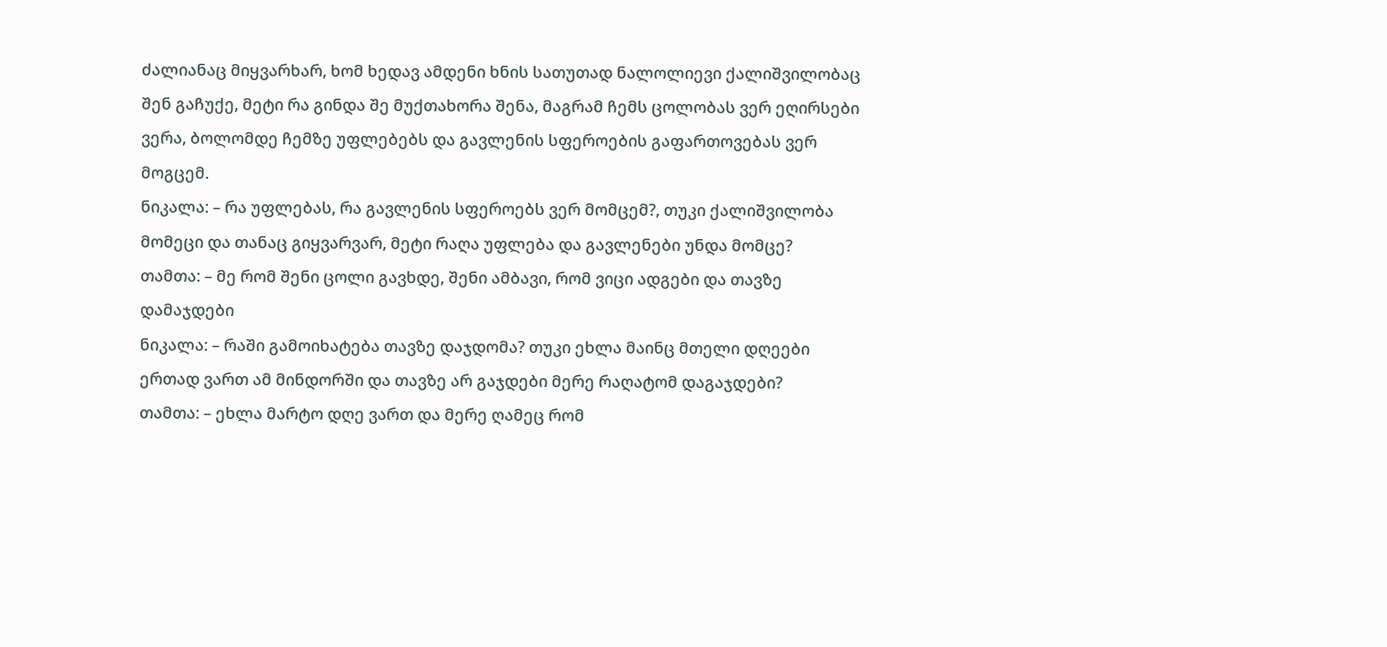ძალიანაც მიყვარხარ, ხომ ხედავ ამდენი ხნის სათუთად ნალოლიევი ქალიშვილობაც შენ გაჩუქე, მეტი რა გინდა შე მუქთახორა შენა, მაგრამ ჩემს ცოლობას ვერ ეღირსები ვერა, ბოლომდე ჩემზე უფლებებს და გავლენის სფეროების გაფართოვებას ვერ მოგცემ.
ნიკალა: – რა უფლებას, რა გავლენის სფეროებს ვერ მომცემ?, თუკი ქალიშვილობა მომეცი და თანაც გიყვარვარ, მეტი რაღა უფლება და გავლენები უნდა მომცე?
თამთა: – მე რომ შენი ცოლი გავხდე, შენი ამბავი, რომ ვიცი ადგები და თავზე დამაჯდები
ნიკალა: – რაში გამოიხატება თავზე დაჯდომა? თუკი ეხლა მაინც მთელი დღეები ერთად ვართ ამ მინდორში და თავზე არ გაჯდები მერე რაღატომ დაგაჯდები?
თამთა: – ეხლა მარტო დღე ვართ და მერე ღამეც რომ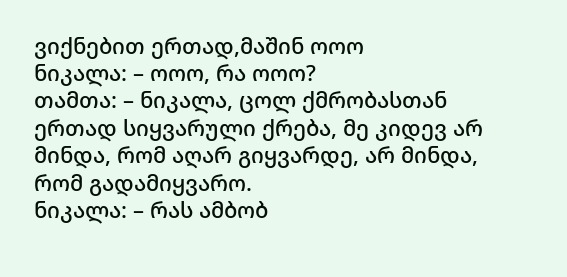ვიქნებით ერთად,მაშინ ოოო
ნიკალა: – ოოო, რა ოოო?
თამთა: – ნიკალა, ცოლ ქმრობასთან ერთად სიყვარული ქრება, მე კიდევ არ მინდა, რომ აღარ გიყვარდე, არ მინდა, რომ გადამიყვარო.
ნიკალა: – რას ამბობ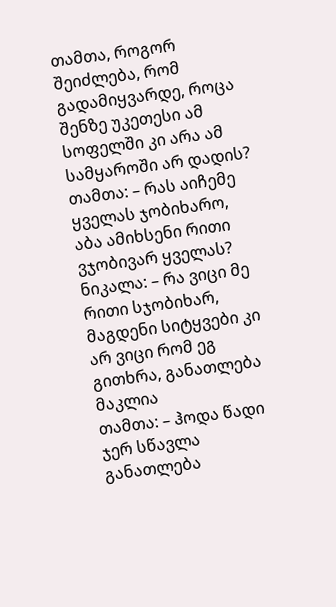თამთა, როგორ შეიძლება, რომ გადამიყვარდე, როცა შენზე უკეთესი ამ სოფელში კი არა ამ სამყაროში არ დადის?
თამთა: – რას აიჩემე ყველას ჯობიხარო, აბა ამიხსენი რითი ვჯობივარ ყველას?
ნიკალა: – რა ვიცი მე რითი სჯობიხარ, მაგდენი სიტყვები კი არ ვიცი რომ ეგ გითხრა, განათლება მაკლია
თამთა: – ჰოდა წადი ჯერ სწავლა განათლება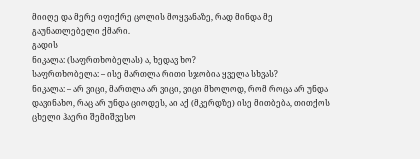მიიღე და მერე იფიქრე ცოლის მოყვანაზე, რად მინდა მე გაუნათლებელი ქმარი.
გადის
ნიკალა: (საფრთხობელას) ა, ხედავ ხო?
საფრთხობელა: – ისე მართლა რითი სჯობია ყველა სხვას?
ნიკალა: – არ ვიცი, მართლა არ ვიცი, ვიცი მხოლოდ, რომ როცა არ უნდა დავინახო, რაც არ უნდა ციოდეს, აი აქ (მკერდზე) ისე მითბება, თითქოს ცხელი ჰაერი შემიშვესო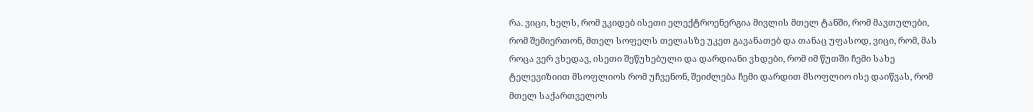რა. ვიცი, ხელს, რომ ვკიდებ ისეთი ელექტროენერგია მივლის მთელ ტანში, რომ მავთულები, რომ შემიერთონ, მთელ სოფელს თელასზე უკეთ გავანათებ და თანაც უფასოდ, ვიცი, რომ, მას როცა ვერ ვხედავ, ისეთი შეწუხებული და დარდიანი ვხდები, რომ იმ წუთში ჩემი სახე ტელევიზიით მსოფლიოს რომ უჩვენონ, შეიძლება ჩემი დარდით მსოფლიო ისე დაიწვას, რომ მთელ საქართველოს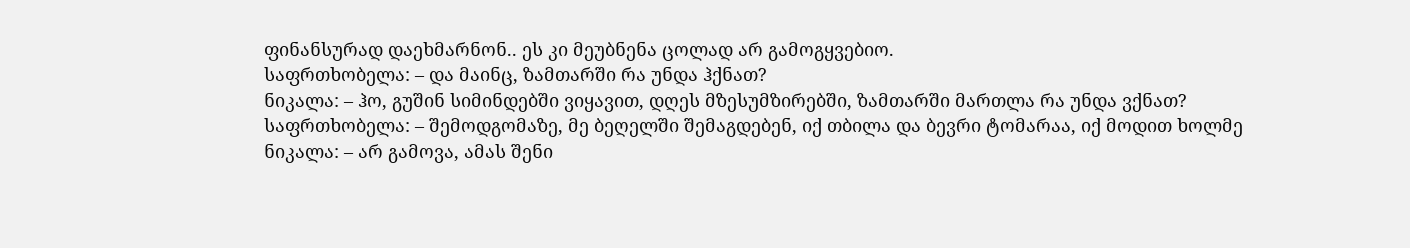ფინანსურად დაეხმარნონ.. ეს კი მეუბნენა ცოლად არ გამოგყვებიო.
საფრთხობელა: – და მაინც, ზამთარში რა უნდა ჰქნათ?
ნიკალა: – ჰო, გუშინ სიმინდებში ვიყავით, დღეს მზესუმზირებში, ზამთარში მართლა რა უნდა ვქნათ?
საფრთხობელა: – შემოდგომაზე, მე ბეღელში შემაგდებენ, იქ თბილა და ბევრი ტომარაა, იქ მოდით ხოლმე
ნიკალა: – არ გამოვა, ამას შენი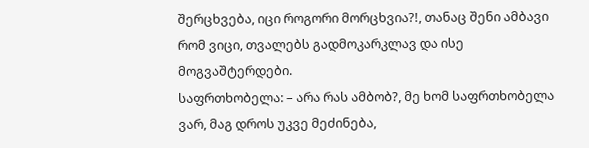შერცხვება, იცი როგორი მორცხვია?!, თანაც შენი ამბავი რომ ვიცი, თვალებს გადმოკარკლავ და ისე მოგვაშტერდები.
საფრთხობელა: – არა რას ამბობ?, მე ხომ საფრთხობელა ვარ, მაგ დროს უკვე მეძინება,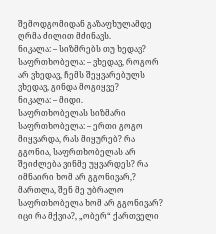შემოდგომიდან გაზაფხულამდე ღრმა ძილით მძინავს.
ნიკალა: – სიზმრებს თუ ხედავ?
საფრთხობელა: – ვხედავ, როგორ არ ვხედავ, ჩემს შეყვარებულს ვხედავ, გინდა მოგიყვე?
ნიკალა: – მიდი.
საფრთხობელას სიზმარი
საფრთხობელა: – ერთი გოგო მიყვარდა, რას მიყურებ? რა გგონია, საფრთხობელას არ შეიძლება ვინმე უყვარდეს? რა იმნაირი ხომ არ გგონივარ,? მართლა, შენ მე უბრალო საფრთხობელა ხომ არ გგონივარ? იცი რა მქვია?, „ობერ“ ქართველი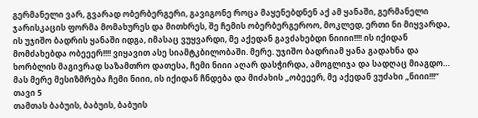გერმანელი ვარ, გვარად ობერბერგერი, გავიგონე როცა მაყენებდნენ აქ ამ ყანაში, გერმანელი ჯარისკაცის ფორმა მომახურეს და მითხრეს, შე ჩემის ობერბერგეროო, მოკლედ, ერთი ნი მიყვარდა, ის უჯიშო ბადრის ყანაში იდგა, იმასაც ვუყვარდი, მე აქედან გავძახებდი ნიიიი!!!! ის იქიდან მომძახებდა ობეეერ!!!! ვიყავით ასე სიამტკბილობაში. მერე. უჯიშო ბადრიამ ყანა გადახნა და ხორბლის მაგივრად საზამთრო დათესა, ჩემი ნიიი აღარ დასჭირდა, ამოგლიჯა და სადღაც მიაგდო… მას მერე მესიზმრება ჩემი ნიიი, ის იქიდან ჩნდება და მიძახის „ობეეერ, მე აქედან ვუძახი „ნიიი!!!“
თავი 5
თამთას ბაბუის, ბაბუის, ბაბუის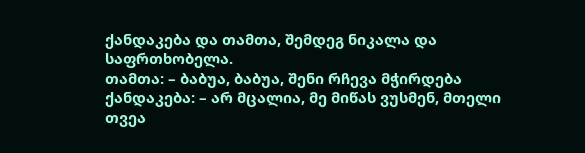ქანდაკება და თამთა, შემდეგ ნიკალა და საფრთხობელა.
თამთა: – ბაბუა, ბაბუა, შენი რჩევა მჭირდება
ქანდაკება: – არ მცალია, მე მიწას ვუსმენ, მთელი თვეა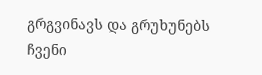გრგვინავს და გრუხუნებს ჩვენი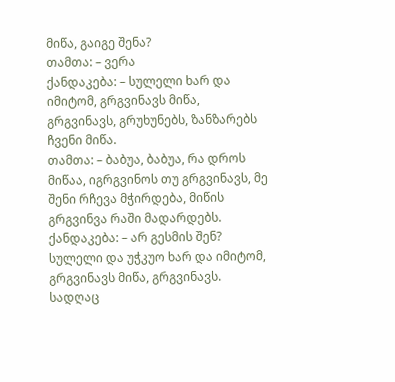მიწა, გაიგე შენა?
თამთა: – ვერა
ქანდაკება: – სულელი ხარ და იმიტომ, გრგვინავს მიწა, გრგვინავს, გრუხუნებს, ზანზარებს ჩვენი მიწა.
თამთა: – ბაბუა, ბაბუა, რა დროს მიწაა, იგრგვინოს თუ გრგვინავს, მე შენი რჩევა მჭირდება, მიწის გრგვინვა რაში მადარდებს.
ქანდაკება: – არ გესმის შენ? სულელი და უჭკუო ხარ და იმიტომ, გრგვინავს მიწა, გრგვინავს. სადღაც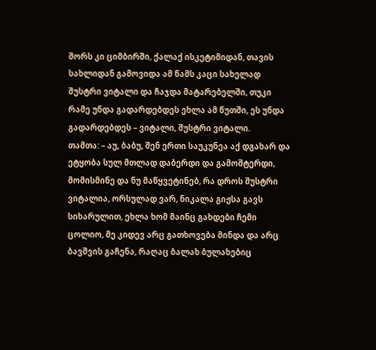შორს კი ციმბირში, ქალაქ ისკეტიმიდან, თავის სახლიდან გამოვიდა ამ წამს კაცი სახელად შუსტრი ვიტალი და ჩაჯდა მატარებელში, თუკი რამე უნდა გადარდებდეს ეხლა ამ წუთში, ეს უნდა გადარდებდეს – ვიტალი, შუსტრი ვიტალი.
თამთა: – აუ, ბაბუ, შენ ერთი საუკუნეა აქ დგახარ და ეტყობა სულ მთლად დაბერდი და გამოშტერდი, მომისმინე და ნუ მაწყვეტინებ, რა დროს შუსტრი ვიტალია, ორსულად ვარ, ნიკალა გიჟსა გავს სიხარულით, ეხლა ხომ მაინც გახდები ჩემი ცოლიო, მე კიდევ არც გათხოვება მინდა და არც ბავშვის გაჩენა, რაღაც ბალახ ბულახებიც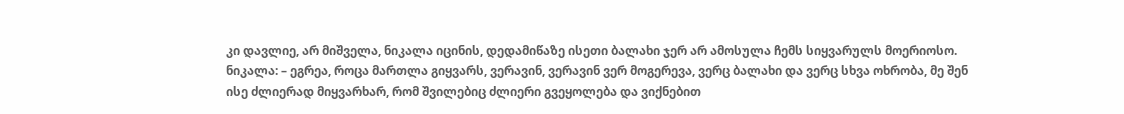კი დავლიე, არ მიშველა, ნიკალა იცინის, დედამიწაზე ისეთი ბალახი ჯერ არ ამოსულა ჩემს სიყვარულს მოერიოსო.
ნიკალა: – ეგრეა, როცა მართლა გიყვარს, ვერავინ, ვერავინ ვერ მოგერევა, ვერც ბალახი და ვერც სხვა ოხრობა, მე შენ ისე ძლიერად მიყვარხარ, რომ შვილებიც ძლიერი გვეყოლება და ვიქნებით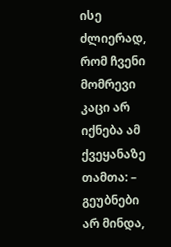ისე ძლიერად, რომ ჩვენი მომრევი კაცი არ იქნება ამ ქვეყანაზე
თამთა: – გეუბნები არ მინდა,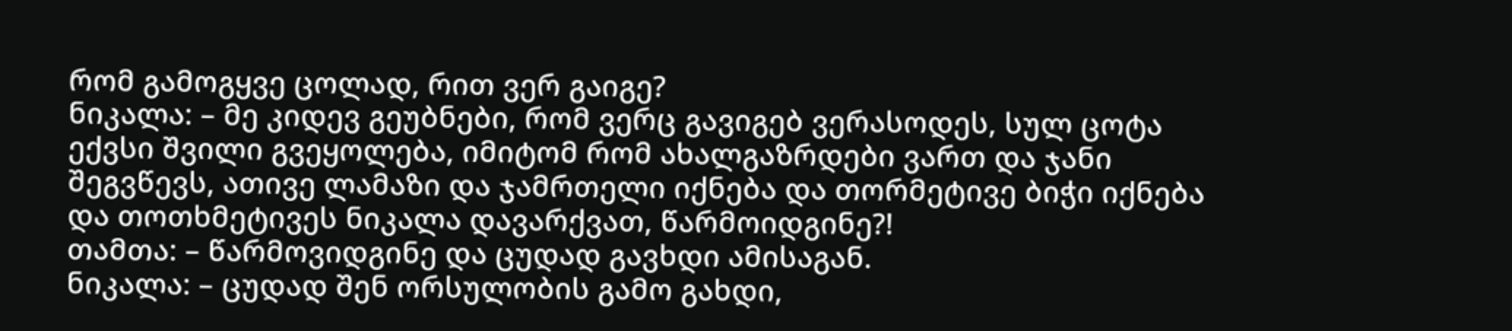რომ გამოგყვე ცოლად, რით ვერ გაიგე?
ნიკალა: – მე კიდევ გეუბნები, რომ ვერც გავიგებ ვერასოდეს, სულ ცოტა ექვსი შვილი გვეყოლება, იმიტომ რომ ახალგაზრდები ვართ და ჯანი შეგვწევს, ათივე ლამაზი და ჯამრთელი იქნება და თორმეტივე ბიჭი იქნება და თოთხმეტივეს ნიკალა დავარქვათ, წარმოიდგინე?!
თამთა: – წარმოვიდგინე და ცუდად გავხდი ამისაგან.
ნიკალა: – ცუდად შენ ორსულობის გამო გახდი,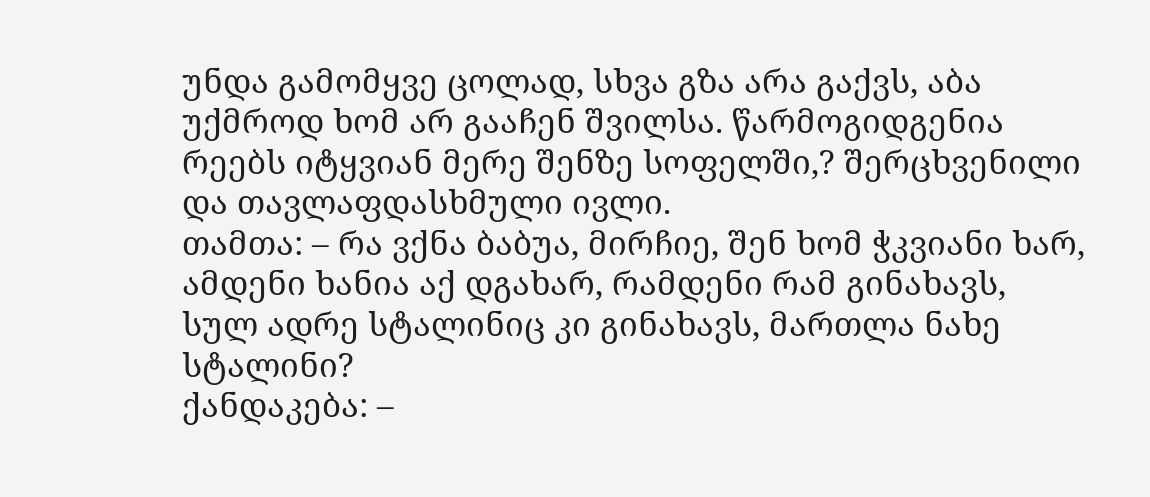უნდა გამომყვე ცოლად, სხვა გზა არა გაქვს, აბა უქმროდ ხომ არ გააჩენ შვილსა. წარმოგიდგენია რეებს იტყვიან მერე შენზე სოფელში,? შერცხვენილი და თავლაფდასხმული ივლი.
თამთა: – რა ვქნა ბაბუა, მირჩიე, შენ ხომ ჭკვიანი ხარ, ამდენი ხანია აქ დგახარ, რამდენი რამ გინახავს, სულ ადრე სტალინიც კი გინახავს, მართლა ნახე სტალინი?
ქანდაკება: –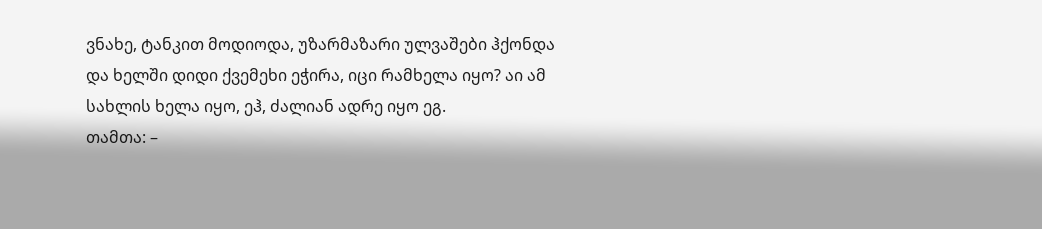ვნახე, ტანკით მოდიოდა, უზარმაზარი ულვაშები ჰქონდა და ხელში დიდი ქვემეხი ეჭირა, იცი რამხელა იყო? აი ამ სახლის ხელა იყო, ეჰ, ძალიან ადრე იყო ეგ.
თამთა: –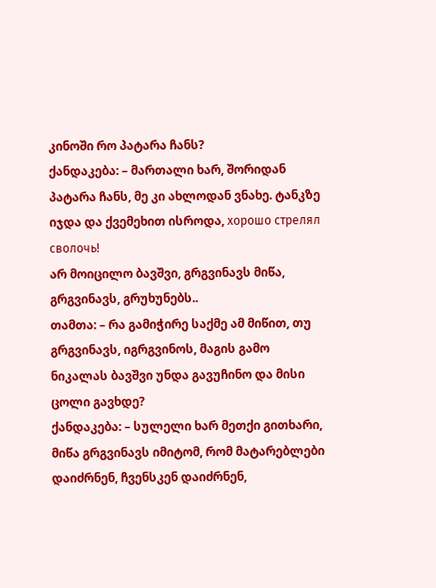კინოში რო პატარა ჩანს?
ქანდაკება: – მართალი ხარ, შორიდან პატარა ჩანს, მე კი ახლოდან ვნახე. ტანკზე იჯდა და ქვემეხით ისროდა, хорошо стрелял сволочь!
არ მოიცილო ბავშვი, გრგვინავს მიწა, გრგვინავს, გრუხუნებს..
თამთა: – რა გამიჭირე საქმე ამ მიწით, თუ გრგვინავს, იგრგვინოს, მაგის გამო ნიკალას ბავშვი უნდა გავუჩინო და მისი ცოლი გავხდე?
ქანდაკება: – სულელი ხარ მეთქი გითხარი, მიწა გრგვინავს იმიტომ, რომ მატარებლები დაიძრნენ, ჩვენსკენ დაიძრნენ,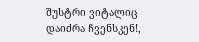შუსტრი ვიტალიც დაიძრა ჩვენსკენ!,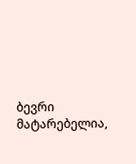ბევრი მატარებელია,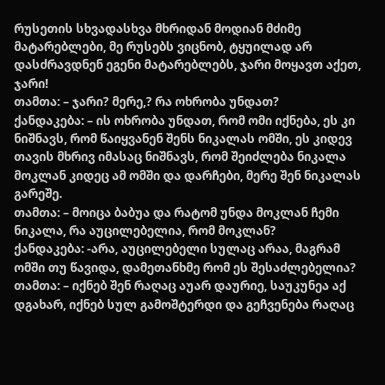რუსეთის სხვადასხვა მხრიდან მოდიან მძიმე მატარებლები, მე რუსებს ვიცნობ, ტყუილად არ დასძრავდნენ ეგენი მატარებლებს, ჯარი მოყავთ აქეთ, ჯარი!
თამთა: – ჯარი? მერე,? რა ოხრობა უნდათ?
ქანდაკება: – ის ოხრობა უნდათ, რომ ომი იქნება, ეს კი ნიშნავს, რომ წაიყვანენ შენს ნიკალას ომში, ეს კიდევ თავის მხრივ იმასაც ნიშნავს, რომ შეიძლება ნიკალა მოკლან კიდეც ამ ომში და დარჩები, მერე შენ ნიკალას გარეშე.
თამთა: – მოიცა ბაბუა და რატომ უნდა მოკლან ჩემი ნიკალა, რა აუცილებელია, რომ მოკლან?
ქანდაკება: -არა, აუცილებელი სულაც არაა, მაგრამ ომში თუ წავიდა, დამეთანხმე რომ ეს შესაძლებელია?
თამთა: – იქნებ შენ რაღაც აუარ დაურიე, საუკუნეა აქ დგახარ, იქნებ სულ გამოშტერდი და გეჩვენება რაღაც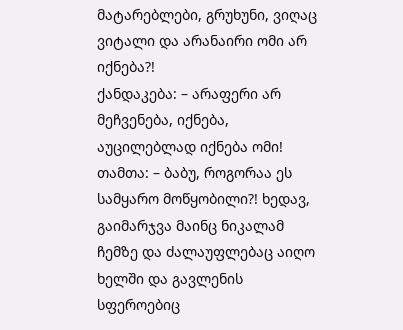მატარებლები, გრუხუნი, ვიღაც ვიტალი და არანაირი ომი არ იქნება?!
ქანდაკება: – არაფერი არ მეჩვენება, იქნება, აუცილებლად იქნება ომი!
თამთა: – ბაბუ, როგორაა ეს სამყარო მოწყობილი?! ხედავ, გაიმარჯვა მაინც ნიკალამ ჩემზე და ძალაუფლებაც აიღო ხელში და გავლენის სფეროებიც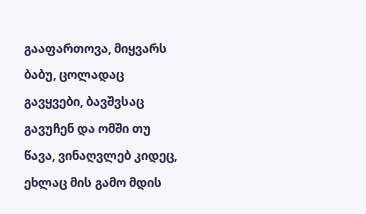გააფართოვა, მიყვარს ბაბუ, ცოლადაც გავყვები, ბავშვსაც გავუჩენ და ომში თუ წავა, ვინაღვლებ კიდეც, ეხლაც მის გამო მდის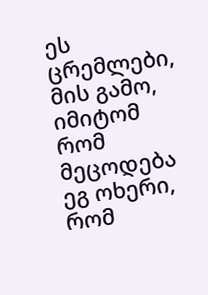ეს ცრემლები, მის გამო, იმიტომ რომ მეცოდება ეგ ოხერი, რომ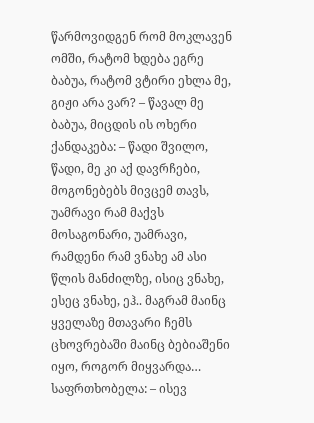წარმოვიდგენ რომ მოკლავენ ომში, რატომ ხდება ეგრე ბაბუა, რატომ ვტირი ეხლა მე, გიჟი არა ვარ? – წავალ მე ბაბუა, მიცდის ის ოხერი
ქანდაკება: – წადი შვილო, წადი, მე კი აქ დავრჩები, მოგონებებს მივცემ თავს, უამრავი რამ მაქვს მოსაგონარი, უამრავი, რამდენი რამ ვნახე ამ ასი წლის მანძილზე, ისიც ვნახე, ესეც ვნახე, ეჰ.. მაგრამ მაინც ყველაზე მთავარი ჩემს ცხოვრებაში მაინც ბებიაშენი იყო, როგორ მიყვარდა…
საფრთხობელა: – ისევ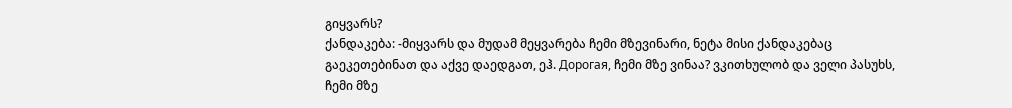გიყვარს?
ქანდაკება: -მიყვარს და მუდამ მეყვარება ჩემი მზევინარი, ნეტა მისი ქანდაკებაც გაეკეთებინათ და აქვე დაედგათ, ეჰ. Дорогая, ჩემი მზე ვინაა? ვკითხულობ და ველი პასუხს, ჩემი მზე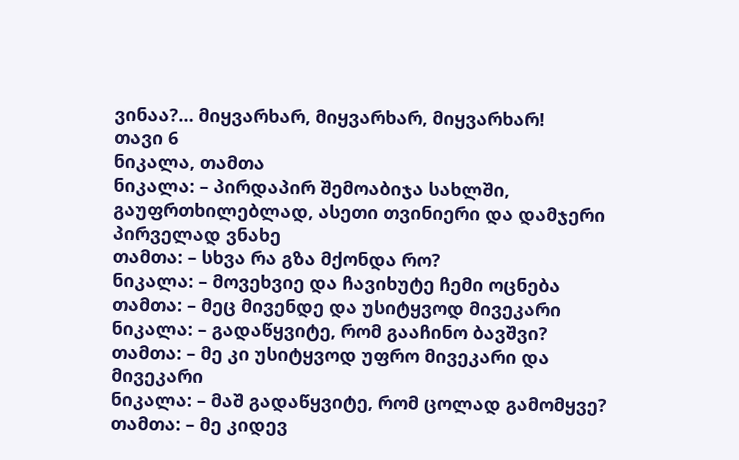ვინაა?… მიყვარხარ, მიყვარხარ, მიყვარხარ!
თავი 6
ნიკალა, თამთა
ნიკალა: – პირდაპირ შემოაბიჯა სახლში, გაუფრთხილებლად, ასეთი თვინიერი და დამჯერი პირველად ვნახე
თამთა: – სხვა რა გზა მქონდა რო?
ნიკალა: – მოვეხვიე და ჩავიხუტე ჩემი ოცნება
თამთა: – მეც მივენდე და უსიტყვოდ მივეკარი
ნიკალა: – გადაწყვიტე, რომ გააჩინო ბავშვი?
თამთა: – მე კი უსიტყვოდ უფრო მივეკარი და მივეკარი
ნიკალა: – მაშ გადაწყვიტე, რომ ცოლად გამომყვე?
თამთა: – მე კიდევ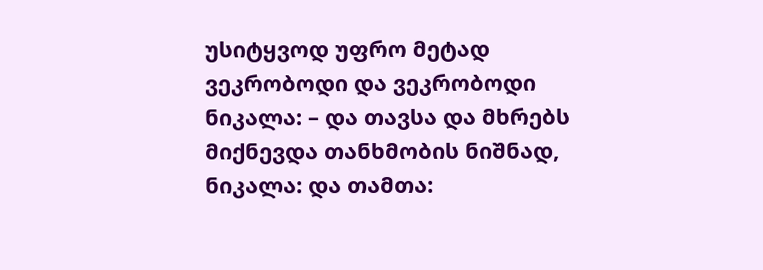უსიტყვოდ უფრო მეტად ვეკრობოდი და ვეკრობოდი
ნიკალა: – და თავსა და მხრებს მიქნევდა თანხმობის ნიშნად,
ნიკალა: და თამთა: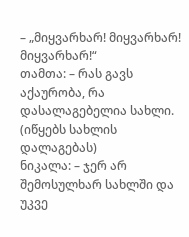– „მიყვარხარ! მიყვარხარ! მიყვარხარ!“
თამთა: – რას გავს აქაურობა, რა დასალაგებელია სახლი. (იწყებს სახლის დალაგებას)
ნიკალა: – ჯერ არ შემოსულხარ სახლში და უკვე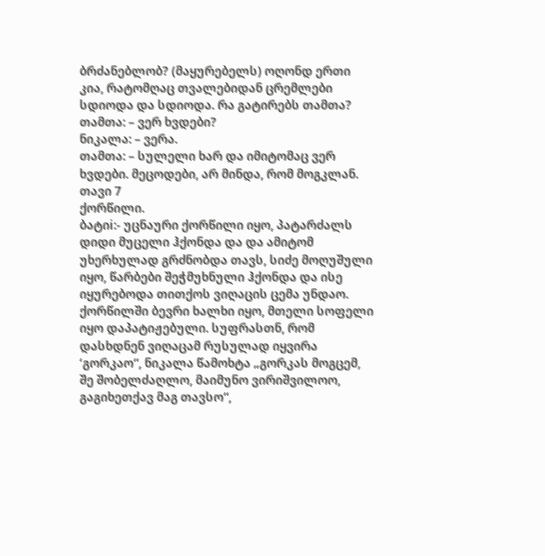ბრძანებლობ? (მაყურებელს) ოღონდ ერთი კია, რატომღაც თვალებიდან ცრემლები სდიოდა და სდიოდა. რა გატირებს თამთა?
თამთა: – ვერ ხვდები?
ნიკალა: – ვერა.
თამთა: – სულელი ხარ და იმიტომაც ვერ ხვდები. მეცოდები, არ მინდა, რომ მოგკლან.
თავი 7
ქორწილი.
ბატიi:- უცნაური ქორწილი იყო, პატარძალს დიდი მუცელი ჰქონდა და და ამიტომ უხერხულად გრძნობდა თავს, სიძე მოღუშული იყო, წარბები შეჭმუხნული ჰქონდა და ისე იყურებოდა თითქოს ვიღაცის ცემა უნდაო. ქორწილში ბევრი ხალხი იყო, მთელი სოფელი იყო დაპატიჟებული. სუფრასთნ, რომ დასხდნენ ვიღაცამ რუსულად იყვირა ‘გორკაო“, ნიკალა წამოხტა „გორკას მოგცემ, შე შობელძაღლო, მაიმუნო ვირიშვილოო, გაგიხეთქავ მაგ თავსო“,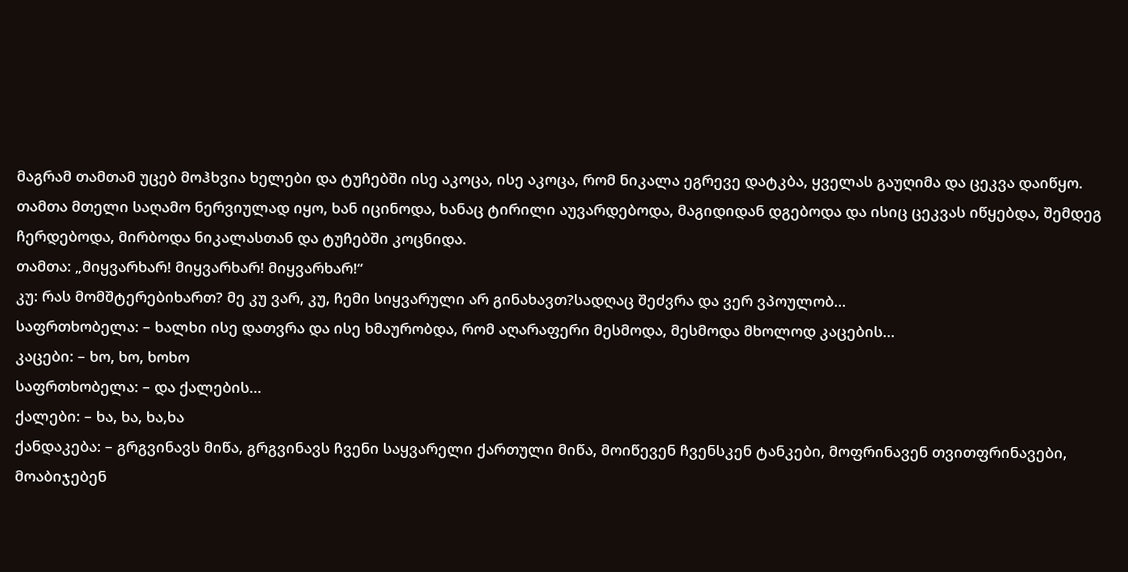მაგრამ თამთამ უცებ მოჰხვია ხელები და ტუჩებში ისე აკოცა, ისე აკოცა, რომ ნიკალა ეგრევე დატკბა, ყველას გაუღიმა და ცეკვა დაიწყო. თამთა მთელი საღამო ნერვიულად იყო, ხან იცინოდა, ხანაც ტირილი აუვარდებოდა, მაგიდიდან დგებოდა და ისიც ცეკვას იწყებდა, შემდეგ ჩერდებოდა, მირბოდა ნიკალასთან და ტუჩებში კოცნიდა.
თამთა: „მიყვარხარ! მიყვარხარ! მიყვარხარ!“
კუ: რას მომშტერებიხართ? მე კუ ვარ, კუ, ჩემი სიყვარული არ გინახავთ?სადღაც შეძვრა და ვერ ვპოულობ…
საფრთხობელა: – ხალხი ისე დათვრა და ისე ხმაურობდა, რომ აღარაფერი მესმოდა, მესმოდა მხოლოდ კაცების…
კაცები: – ხო, ხო, ხოხო
საფრთხობელა: – და ქალების…
ქალები: – ხა, ხა, ხა,ხა
ქანდაკება: – გრგვინავს მიწა, გრგვინავს ჩვენი საყვარელი ქართული მიწა, მოიწევენ ჩვენსკენ ტანკები, მოფრინავენ თვითფრინავები, მოაბიჯებენ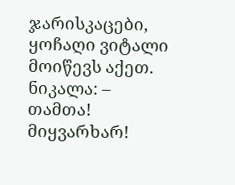ჯარისკაცები, ყოჩაღი ვიტალი მოიწევს აქეთ.
ნიკალა: – თამთა! მიყვარხარ!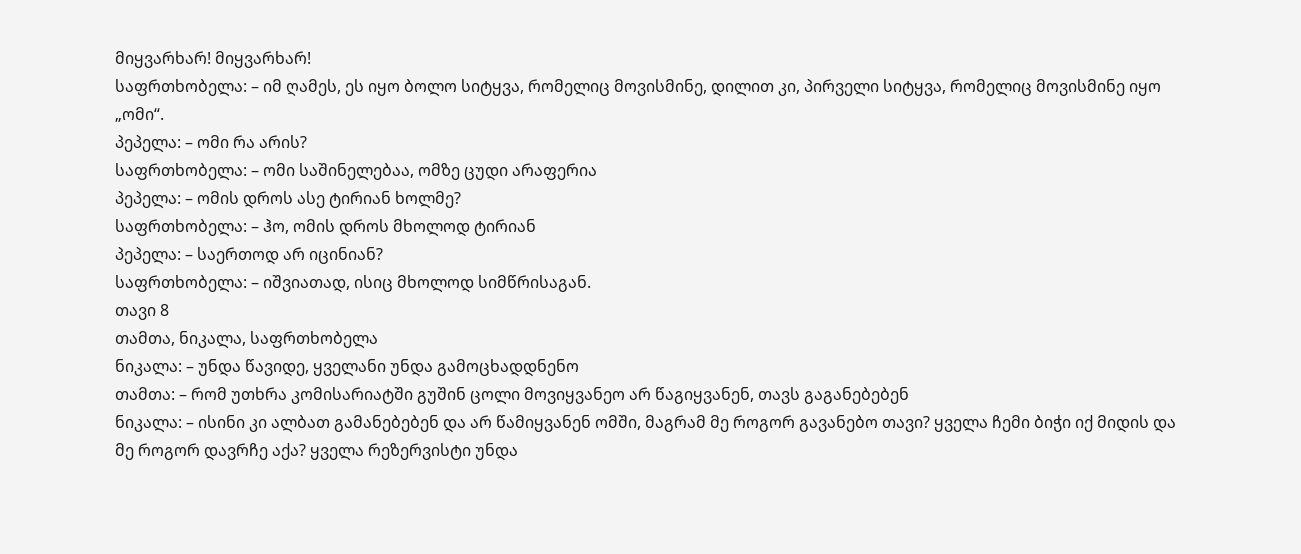მიყვარხარ! მიყვარხარ!
საფრთხობელა: – იმ ღამეს, ეს იყო ბოლო სიტყვა, რომელიც მოვისმინე, დილით კი, პირველი სიტყვა, რომელიც მოვისმინე იყო „ომი“.
პეპელა: – ომი რა არის?
საფრთხობელა: – ომი საშინელებაა, ომზე ცუდი არაფერია
პეპელა: – ომის დროს ასე ტირიან ხოლმე?
საფრთხობელა: – ჰო, ომის დროს მხოლოდ ტირიან
პეპელა: – საერთოდ არ იცინიან?
საფრთხობელა: – იშვიათად, ისიც მხოლოდ სიმწრისაგან.
თავი 8
თამთა, ნიკალა, საფრთხობელა
ნიკალა: – უნდა წავიდე, ყველანი უნდა გამოცხადდნენო
თამთა: – რომ უთხრა კომისარიატში გუშინ ცოლი მოვიყვანეო არ წაგიყვანენ, თავს გაგანებებენ
ნიკალა: – ისინი კი ალბათ გამანებებენ და არ წამიყვანენ ომში, მაგრამ მე როგორ გავანებო თავი? ყველა ჩემი ბიჭი იქ მიდის და მე როგორ დავრჩე აქა? ყველა რეზერვისტი უნდა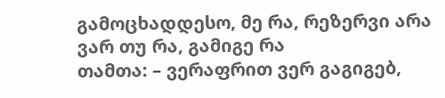გამოცხადდესო, მე რა, რეზერვი არა ვარ თუ რა, გამიგე რა
თამთა: – ვერაფრით ვერ გაგიგებ,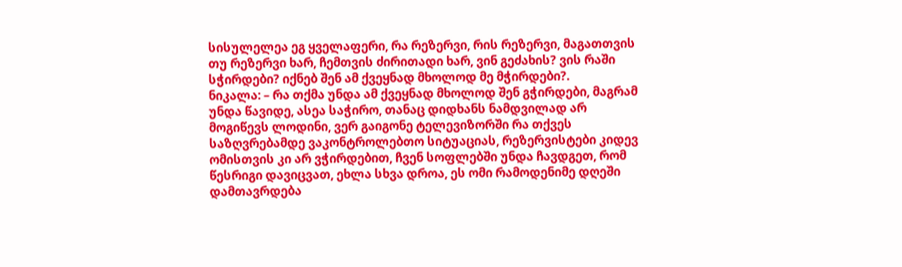სისულელეა ეგ ყველაფერი, რა რეზერვი, რის რეზერვი, მაგათთვის თუ რეზერვი ხარ, ჩემთვის ძირითადი ხარ, ვინ გეძახის? ვის რაში სჭირდები? იქნებ შენ ამ ქვეყნად მხოლოდ მე მჭირდები?.
ნიკალა: – რა თქმა უნდა ამ ქვეყნად მხოლოდ შენ გჭირდები, მაგრამ უნდა წავიდე, ასეა საჭირო, თანაც დიდხანს ნამდვილად არ მოგიწევს ლოდინი, ვერ გაიგონე ტელევიზორში რა თქვეს საზღვრებამდე ვაკონტროლებთო სიტუაციას, რეზერვისტები კიდევ ომისთვის კი არ ვჭირდებით, ჩვენ სოფლებში უნდა ჩავდგეთ, რომ წესრიგი დავიცვათ, ეხლა სხვა დროა, ეს ომი რამოდენიმე დღეში დამთავრდება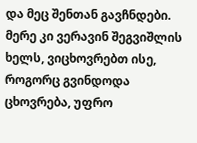და მეც შენთან გავჩნდები. მერე კი ვერავინ შეგვიშლის ხელს, ვიცხოვრებთ ისე, როგორც გვინდოდა ცხოვრება, უფრო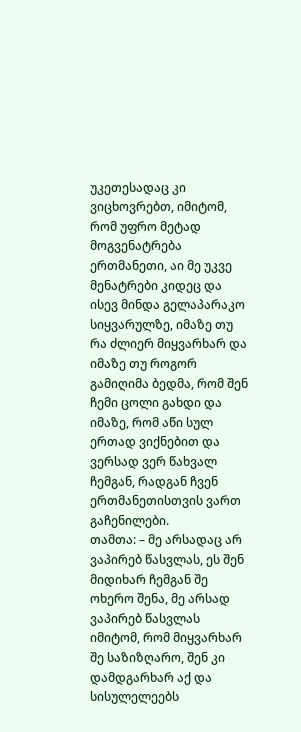უკეთესადაც კი ვიცხოვრებთ, იმიტომ, რომ უფრო მეტად მოგვენატრება ერთმანეთი, აი მე უკვე მენატრები კიდეც და ისევ მინდა გელაპარაკო სიყვარულზე, იმაზე თუ რა ძლიერ მიყვარხარ და იმაზე თუ როგორ გამიღიმა ბედმა, რომ შენ ჩემი ცოლი გახდი და იმაზე, რომ აწი სულ ერთად ვიქნებით და ვერსად ვერ წახვალ ჩემგან, რადგან ჩვენ ერთმანეთისთვის ვართ გაჩენილები.
თამთა: – მე არსადაც არ ვაპირებ წასვლას, ეს შენ მიდიხარ ჩემგან შე ოხერო შენა, მე არსად ვაპირებ წასვლას იმიტომ, რომ მიყვარხარ შე საზიზღარო, შენ კი დამდგარხარ აქ და სისულელეებს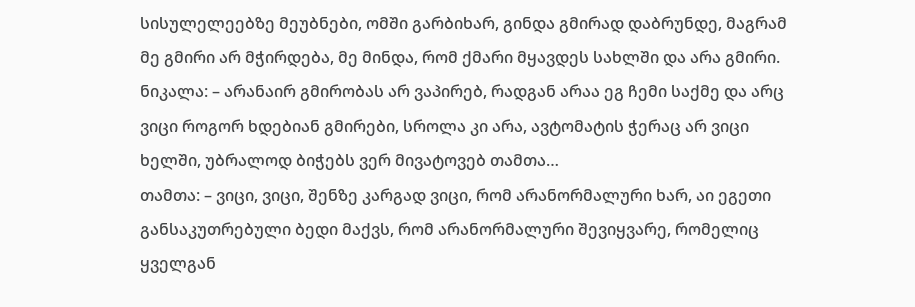სისულელეებზე მეუბნები, ომში გარბიხარ, გინდა გმირად დაბრუნდე, მაგრამ მე გმირი არ მჭირდება, მე მინდა, რომ ქმარი მყავდეს სახლში და არა გმირი.
ნიკალა: – არანაირ გმირობას არ ვაპირებ, რადგან არაა ეგ ჩემი საქმე და არც ვიცი როგორ ხდებიან გმირები, სროლა კი არა, ავტომატის ჭერაც არ ვიცი ხელში, უბრალოდ ბიჭებს ვერ მივატოვებ თამთა…
თამთა: – ვიცი, ვიცი, შენზე კარგად ვიცი, რომ არანორმალური ხარ, აი ეგეთი განსაკუთრებული ბედი მაქვს, რომ არანორმალური შევიყვარე, რომელიც ყველგან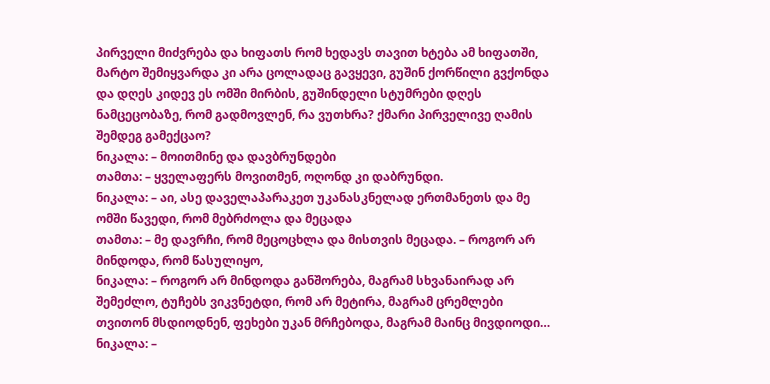პირველი მიძვრება და ხიფათს რომ ხედავს თავით ხტება ამ ხიფათში, მარტო შემიყვარდა კი არა ცოლადაც გავყევი, გუშინ ქორწილი გვქონდა და დღეს კიდევ ეს ომში მირბის, გუშინდელი სტუმრები დღეს ნამცეცობაზე, რომ გადმოვლენ, რა ვუთხრა? ქმარი პირველივე ღამის შემდეგ გამექცაო?
ნიკალა: – მოითმინე და დავბრუნდები
თამთა: – ყველაფერს მოვითმენ, ოღონდ კი დაბრუნდი.
ნიკალა: – აი, ასე დაველაპარაკეთ უკანასკნელად ერთმანეთს და მე ომში წავედი, რომ მებრძოლა და მეცადა
თამთა: – მე დავრჩი, რომ მეცოცხლა და მისთვის მეცადა. – როგორ არ მინდოდა, რომ წასულიყო,
ნიკალა: – როგორ არ მინდოდა განშორება, მაგრამ სხვანაირად არ შემეძლო, ტუჩებს ვიკვნეტდი, რომ არ მეტირა, მაგრამ ცრემლები თვითონ მსდიოდნენ, ფეხები უკან მრჩებოდა, მაგრამ მაინც მივდიოდი…
ნიკალა: –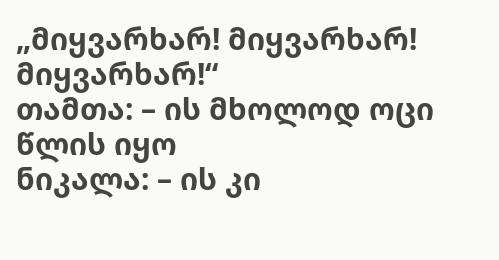„მიყვარხარ! მიყვარხარ! მიყვარხარ!“
თამთა: – ის მხოლოდ ოცი წლის იყო
ნიკალა: – ის კი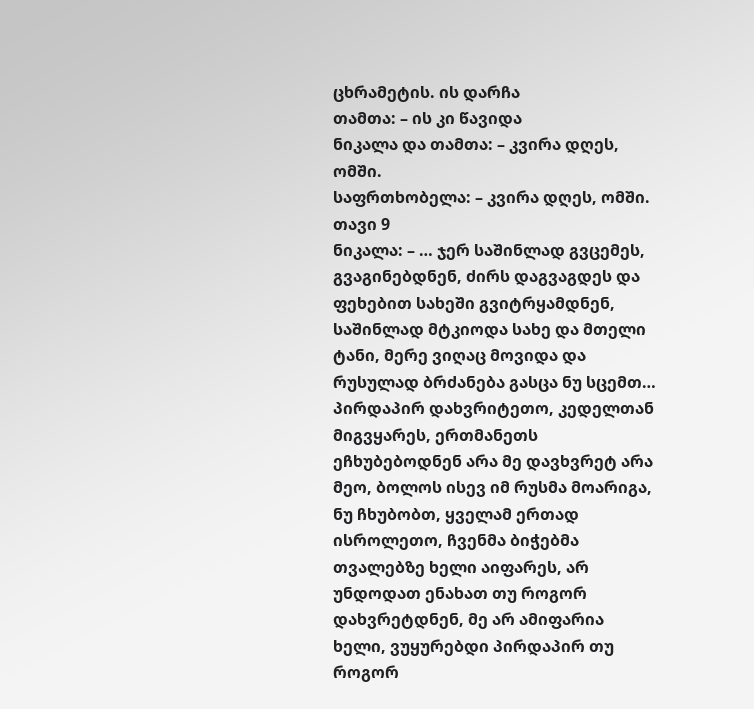ცხრამეტის. ის დარჩა
თამთა: – ის კი წავიდა
ნიკალა და თამთა: – კვირა დღეს, ომში.
საფრთხობელა: – კვირა დღეს, ომში.
თავი 9
ნიკალა: – … ჯერ საშინლად გვცემეს, გვაგინებდნენ, ძირს დაგვაგდეს და ფეხებით სახეში გვიტრყამდნენ, საშინლად მტკიოდა სახე და მთელი ტანი, მერე ვიღაც მოვიდა და რუსულად ბრძანება გასცა ნუ სცემთ… პირდაპირ დახვრიტეთო, კედელთან მიგვყარეს, ერთმანეთს ეჩხუბებოდნენ არა მე დავხვრეტ არა მეო, ბოლოს ისევ იმ რუსმა მოარიგა, ნუ ჩხუბობთ, ყველამ ერთად ისროლეთო, ჩვენმა ბიჭებმა თვალებზე ხელი აიფარეს, არ უნდოდათ ენახათ თუ როგორ დახვრეტდნენ, მე არ ამიფარია ხელი, ვუყურებდი პირდაპირ თუ როგორ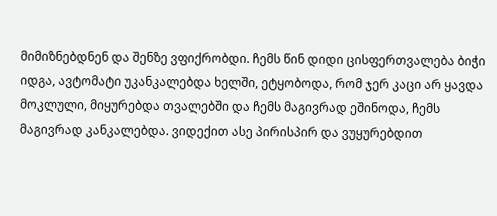მიმიზნებდნენ და შენზე ვფიქრობდი. ჩემს წინ დიდი ცისფერთვალება ბიჭი იდგა, ავტომატი უკანკალებდა ხელში, ეტყობოდა, რომ ჯერ კაცი არ ყავდა მოკლული, მიყურებდა თვალებში და ჩემს მაგივრად ეშინოდა, ჩემს მაგივრად კანკალებდა. ვიდექით ასე პირისპირ და ვუყურებდით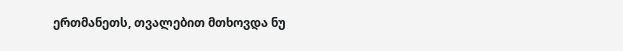ერთმანეთს, თვალებით მთხოვდა ნუ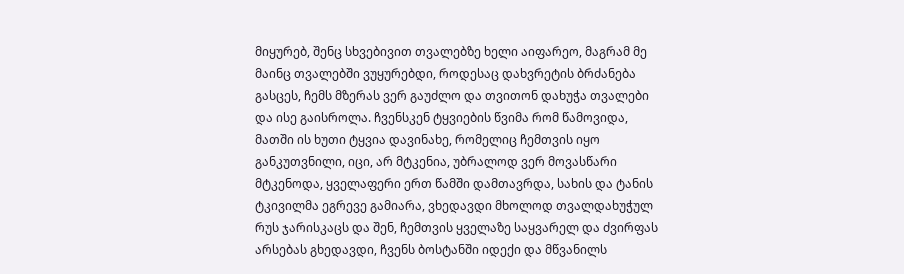მიყურებ, შენც სხვებივით თვალებზე ხელი აიფარეო, მაგრამ მე მაინც თვალებში ვუყურებდი, როდესაც დახვრეტის ბრძანება გასცეს, ჩემს მზერას ვერ გაუძლო და თვითონ დახუჭა თვალები და ისე გაისროლა. ჩვენსკენ ტყვიების წვიმა რომ წამოვიდა, მათში ის ხუთი ტყვია დავინახე, რომელიც ჩემთვის იყო განკუთვნილი, იცი, არ მტკენია, უბრალოდ ვერ მოვასწარი მტკენოდა, ყველაფერი ერთ წამში დამთავრდა, სახის და ტანის ტკივილმა ეგრევე გამიარა, ვხედავდი მხოლოდ თვალდახუჭულ რუს ჯარისკაცს და შენ, ჩემთვის ყველაზე საყვარელ და ძვირფას არსებას გხედავდი, ჩვენს ბოსტანში იდექი და მწვანილს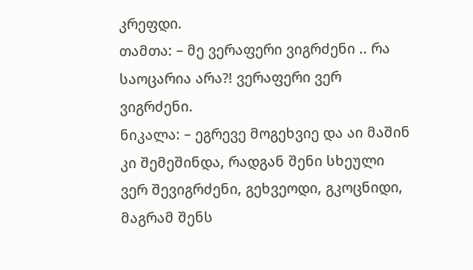კრეფდი.
თამთა: – მე ვერაფერი ვიგრძენი .. რა საოცარია არა?! ვერაფერი ვერ ვიგრძენი.
ნიკალა: – ეგრევე მოგეხვიე და აი მაშინ კი შემეშინდა, რადგან შენი სხეული ვერ შევიგრძენი, გეხვეოდი, გკოცნიდი, მაგრამ შენს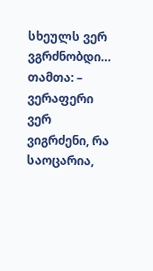სხეულს ვერ ვგრძნობდი…
თამთა: – ვერაფერი ვერ ვიგრძენი, რა საოცარია,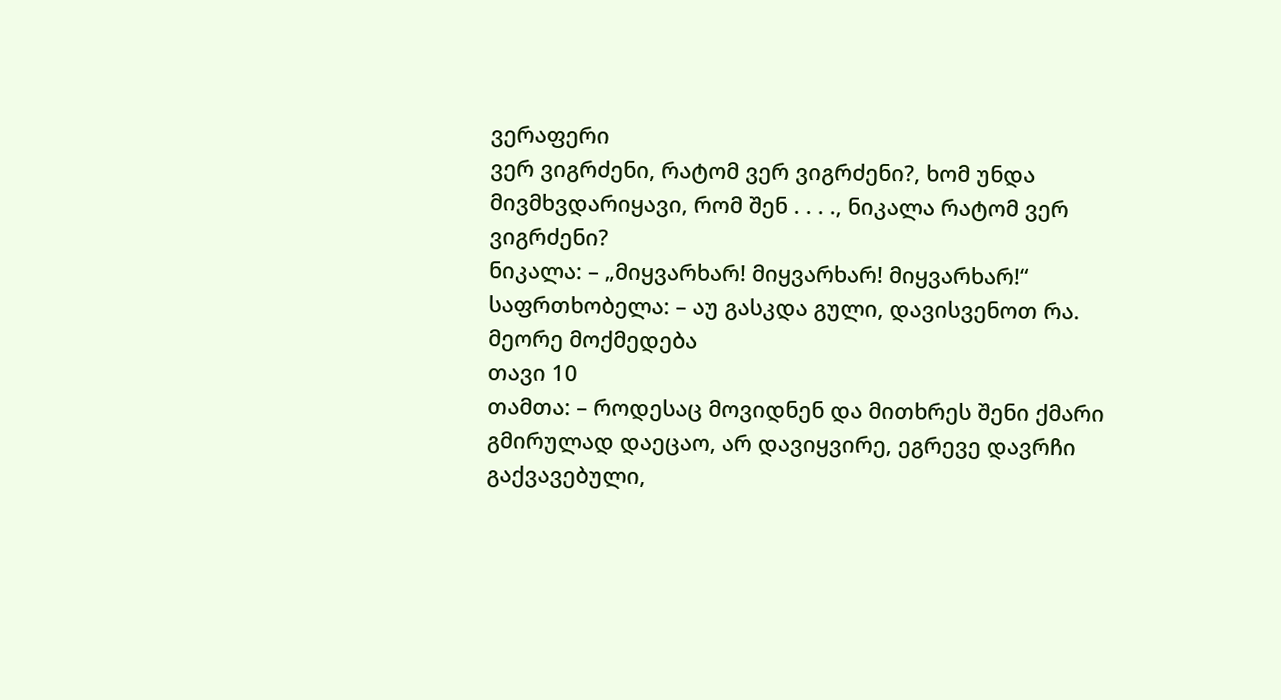ვერაფერი
ვერ ვიგრძენი, რატომ ვერ ვიგრძენი?, ხომ უნდა მივმხვდარიყავი, რომ შენ . . . ., ნიკალა რატომ ვერ ვიგრძენი?
ნიკალა: – „მიყვარხარ! მიყვარხარ! მიყვარხარ!“
საფრთხობელა: – აუ გასკდა გული, დავისვენოთ რა.
მეორე მოქმედება
თავი 10
თამთა: – როდესაც მოვიდნენ და მითხრეს შენი ქმარი გმირულად დაეცაო, არ დავიყვირე, ეგრევე დავრჩი გაქვავებული,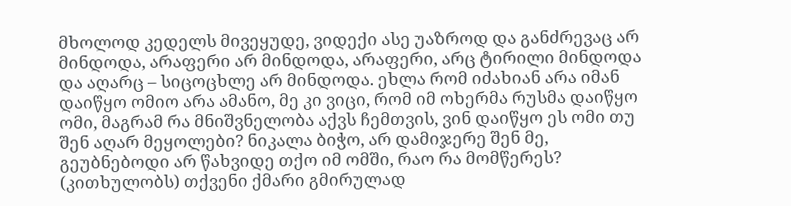მხოლოდ კედელს მივეყუდე, ვიდექი ასე უაზროდ და განძრევაც არ მინდოდა, არაფერი არ მინდოდა, არაფერი, არც ტირილი მინდოდა და აღარც – სიცოცხლე არ მინდოდა. ეხლა რომ იძახიან არა იმან დაიწყო ომიო არა ამანო, მე კი ვიცი, რომ იმ ოხერმა რუსმა დაიწყო ომი, მაგრამ რა მნიშვნელობა აქვს ჩემთვის, ვინ დაიწყო ეს ომი თუ შენ აღარ მეყოლები? ნიკალა ბიჭო, არ დამიჯერე შენ მე, გეუბნებოდი არ წახვიდე თქო იმ ომში, რაო რა მომწერეს? (კითხულობს) თქვენი ქმარი გმირულად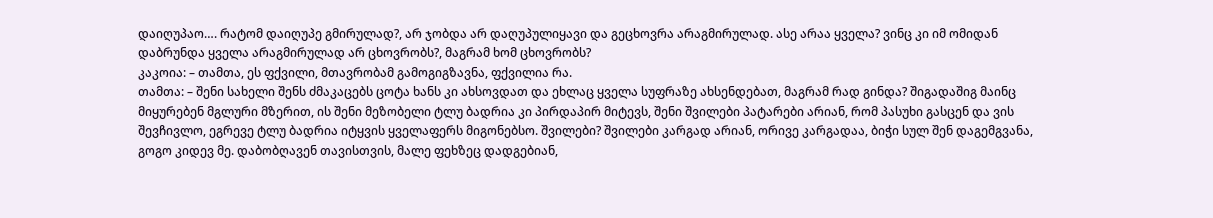დაიღუპაო…. რატომ დაიღუპე გმირულად?, არ ჯობდა არ დაღუპულიყავი და გეცხოვრა არაგმირულად. ასე არაა ყველა? ვინც კი იმ ომიდან დაბრუნდა ყველა არაგმირულად არ ცხოვრობს?, მაგრამ ხომ ცხოვრობს?
კაკოია: – თამთა, ეს ფქვილი, მთავრობამ გამოგიგზავნა, ფქვილია რა.
თამთა: – შენი სახელი შენს ძმაკაცებს ცოტა ხანს კი ახსოვდათ და ეხლაც ყველა სუფრაზე ახსენდებათ, მაგრამ რად გინდა? შიგადაშიგ მაინც მიყურებენ მგლური მზერით, ის შენი მეზობელი ტლუ ბადრია კი პირდაპირ მიტევს, შენი შვილები პატარები არიან, რომ პასუხი გასცენ და ვის შევჩივლო, ეგრევე ტლუ ბადრია იტყვის ყველაფერს მიგონებსო. შვილები? შვილები კარგად არიან, ორივე კარგადაა, ბიჭი სულ შენ დაგემგვანა, გოგო კიდევ მე. დაბობღავენ თავისთვის, მალე ფეხზეც დადგებიან,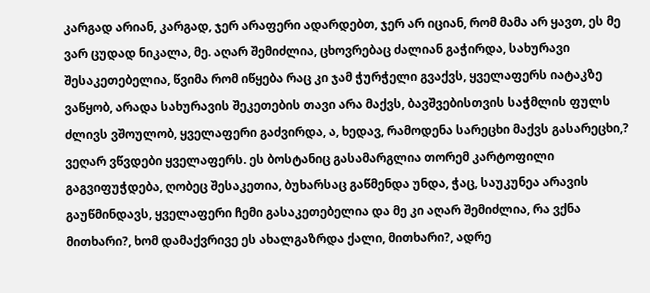კარგად არიან, კარგად, ჯერ არაფერი ადარდებთ, ჯერ არ იციან, რომ მამა არ ყავთ, ეს მე ვარ ცუდად ნიკალა, მე. აღარ შემიძლია, ცხოვრებაც ძალიან გაჭირდა, სახურავი შესაკეთებელია, წვიმა რომ იწყება რაც კი ჯამ ჭურჭელი გვაქვს, ყველაფერს იატაკზე ვაწყობ, არადა სახურავის შეკეთების თავი არა მაქვს, ბავშვებისთვის საჭმლის ფულს ძლივს ვშოულობ, ყველაფერი გაძვირდა, ა, ხედავ, რამოდენა სარეცხი მაქვს გასარეცხი,? ვეღარ ვწვდები ყველაფერს. ეს ბოსტანიც გასამარგლია თორემ კარტოფილი გაგვიფუჭდება, ღობეც შესაკეთია, ბუხარსაც გაწმენდა უნდა, ჭაც, საუკუნეა არავის გაუწმინდავს, ყველაფერი ჩემი გასაკეთებელია და მე კი აღარ შემიძლია, რა ვქნა მითხარი?, ხომ დამაქვრივე ეს ახალგაზრდა ქალი, მითხარი?, ადრე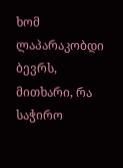ხომ ლაპარაკობდი ბევრს, მითხარი, რა საჭირო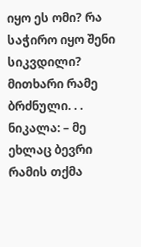იყო ეს ომი? რა საჭირო იყო შენი სიკვდილი? მითხარი რამე ბრძნული. . .
ნიკალა: – მე ეხლაც ბევრი რამის თქმა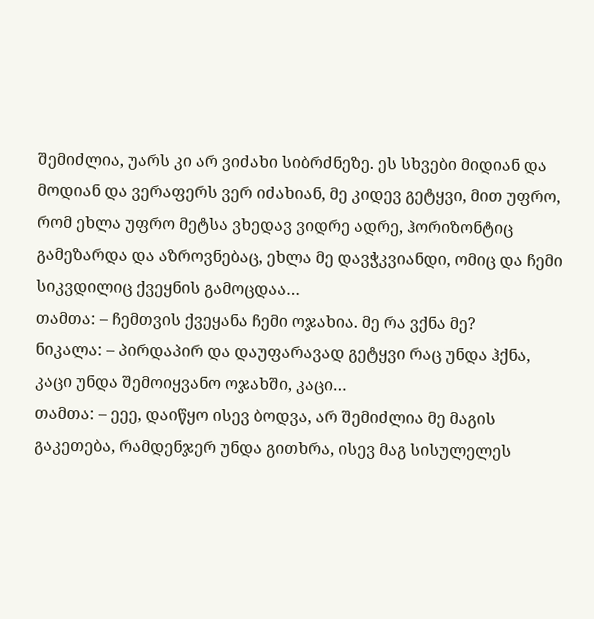შემიძლია, უარს კი არ ვიძახი სიბრძნეზე. ეს სხვები მიდიან და მოდიან და ვერაფერს ვერ იძახიან, მე კიდევ გეტყვი, მით უფრო, რომ ეხლა უფრო მეტსა ვხედავ ვიდრე ადრე, ჰორიზონტიც გამეზარდა და აზროვნებაც, ეხლა მე დავჭკვიანდი, ომიც და ჩემი სიკვდილიც ქვეყნის გამოცდაა…
თამთა: – ჩემთვის ქვეყანა ჩემი ოჯახია. მე რა ვქნა მე?
ნიკალა: – პირდაპირ და დაუფარავად გეტყვი რაც უნდა ჰქნა, კაცი უნდა შემოიყვანო ოჯახში, კაცი…
თამთა: – ეეე, დაიწყო ისევ ბოდვა, არ შემიძლია მე მაგის გაკეთება, რამდენჯერ უნდა გითხრა, ისევ მაგ სისულელეს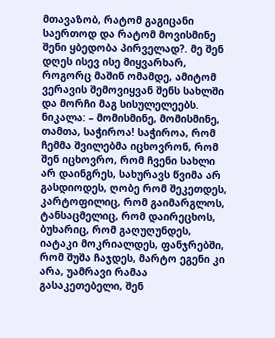მთავაზობ, რატომ გაგიცანი საერთოდ და რატომ მოვისმინე შენი ყბედობა პირველად?. მე შენ დღეს ისევ ისე მიყვარხარ, როგორც მაშინ ომამდე, ამიტომ ვერავის შემოვიყვან შენს სახლში და მორჩი მაგ სისულელეებს.
ნიკალა: – მომისმინე, მომისმინე, თამთა, საჭიროა! საჭიროა, რომ ჩემმა შვილებმა იცხოვრონ, რომ შენ იცხოვრო, რომ ჩვენი სახლი არ დაინგრეს, სახურავს წვიმა არ გასდიოდეს, ღობე რომ შეკეთდეს, კარტოფილიც, რომ გაიმარგლოს, ტანსაცმელიც, რომ დაირეცხოს, ბუხარიც, რომ გაღუღუნდეს, იატაკი მოკრიალდეს, ფანჯრებში, რომ შუშა ჩაჯდეს, მარტო ეგენი კი არა, უამრავი რამაა გასაკეთებელი, შენ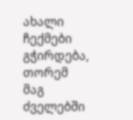ახალი ჩექმები გჭირდება, თორემ მაგ ძველებში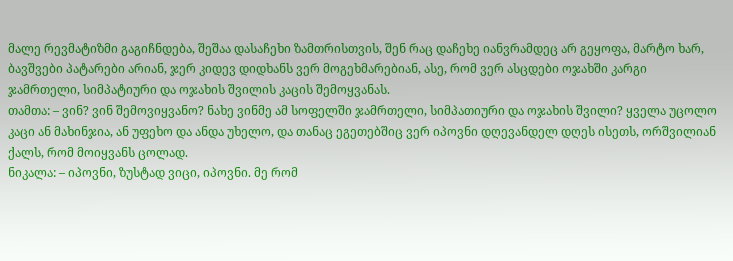მალე რევმატიზმი გაგიჩნდება, შეშაა დასაჩეხი ზამთრისთვის, შენ რაც დაჩეხე იანვრამდეც არ გეყოფა, მარტო ხარ, ბავშვები პატარები არიან, ჯერ კიდევ დიდხანს ვერ მოგეხმარებიან, ასე, რომ ვერ ასცდები ოჯახში კარგი ჯამრთელი, სიმპატიური და ოჯახის შვილის კაცის შემოყვანას.
თამთა: – ვინ? ვინ შემოვიყვანო? ნახე ვინმე ამ სოფელში ჯამრთელი, სიმპათიური და ოჯახის შვილი? ყველა უცოლო კაცი ან მახინჯია, ან უფეხო და ანდა უხელო, და თანაც ეგეთებშიც ვერ იპოვნი დღევანდელ დღეს ისეთს, ორშვილიან ქალს, რომ მოიყვანს ცოლად.
ნიკალა: – იპოვნი, ზუსტად ვიცი, იპოვნი. მე რომ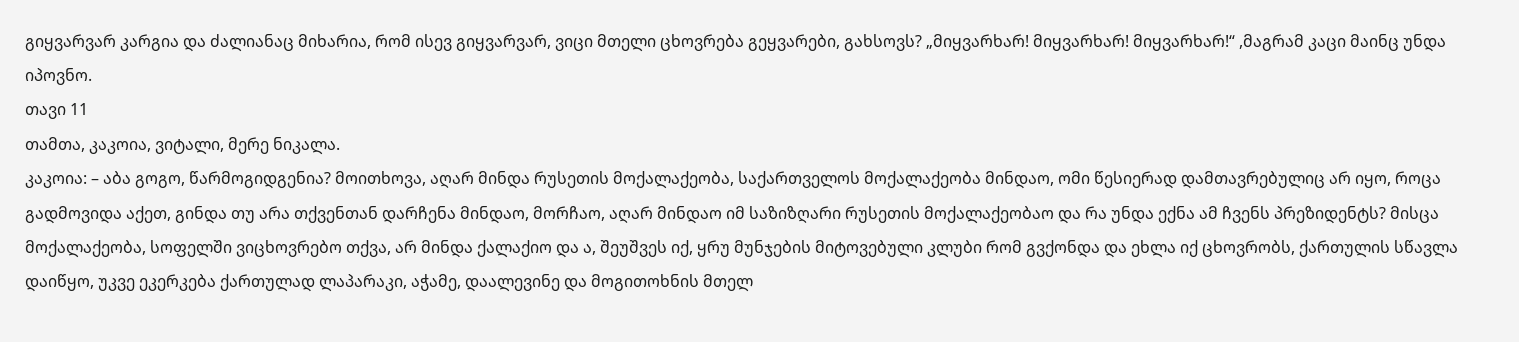გიყვარვარ კარგია და ძალიანაც მიხარია, რომ ისევ გიყვარვარ, ვიცი მთელი ცხოვრება გეყვარები, გახსოვს? „მიყვარხარ! მიყვარხარ! მიყვარხარ!“ ,მაგრამ კაცი მაინც უნდა იპოვნო.
თავი 11
თამთა, კაკოია, ვიტალი, მერე ნიკალა.
კაკოია: – აბა გოგო, წარმოგიდგენია? მოითხოვა, აღარ მინდა რუსეთის მოქალაქეობა, საქართველოს მოქალაქეობა მინდაო, ომი წესიერად დამთავრებულიც არ იყო, როცა გადმოვიდა აქეთ, გინდა თუ არა თქვენთან დარჩენა მინდაო, მორჩაო, აღარ მინდაო იმ საზიზღარი რუსეთის მოქალაქეობაო და რა უნდა ექნა ამ ჩვენს პრეზიდენტს? მისცა მოქალაქეობა, სოფელში ვიცხოვრებო თქვა, არ მინდა ქალაქიო და ა, შეუშვეს იქ, ყრუ მუნჯების მიტოვებული კლუბი რომ გვქონდა და ეხლა იქ ცხოვრობს, ქართულის სწავლა დაიწყო, უკვე ეკერკება ქართულად ლაპარაკი, აჭამე, დაალევინე და მოგითოხნის მთელ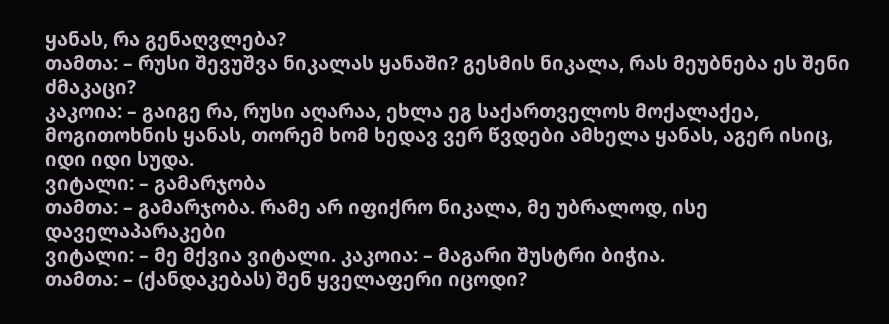ყანას, რა გენაღვლება?
თამთა: – რუსი შევუშვა ნიკალას ყანაში? გესმის ნიკალა, რას მეუბნება ეს შენი ძმაკაცი?
კაკოია: – გაიგე რა, რუსი აღარაა, ეხლა ეგ საქართველოს მოქალაქეა, მოგითოხნის ყანას, თორემ ხომ ხედავ ვერ წვდები ამხელა ყანას, აგერ ისიც, იდი იდი სუდა.
ვიტალი: – გამარჯობა
თამთა: – გამარჯობა. რამე არ იფიქრო ნიკალა, მე უბრალოდ, ისე დაველაპარაკები
ვიტალი: – მე მქვია ვიტალი. კაკოია: – მაგარი შუსტრი ბიჭია.
თამთა: – (ქანდაკებას) შენ ყველაფერი იცოდი?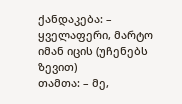ქანდაკება: – ყველაფერი, მარტო იმან იცის (უჩენებს ზევით)
თამთა: – მე,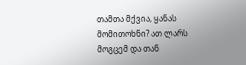თამთა მქვია, ყანას მომითოხნი? ათ ლარს მოგცემ და თან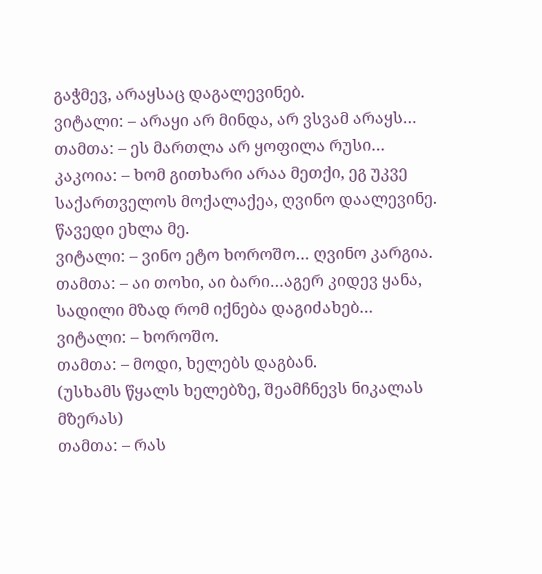გაჭმევ, არაყსაც დაგალევინებ.
ვიტალი: – არაყი არ მინდა, არ ვსვამ არაყს…
თამთა: – ეს მართლა არ ყოფილა რუსი…
კაკოია: – ხომ გითხარი არაა მეთქი, ეგ უკვე საქართველოს მოქალაქეა, ღვინო დაალევინე. წავედი ეხლა მე.
ვიტალი: – ვინო ეტო ხოროშო… ღვინო კარგია.
თამთა: – აი თოხი, აი ბარი…აგერ კიდევ ყანა, სადილი მზად რომ იქნება დაგიძახებ…
ვიტალი: – ხოროშო.
თამთა: – მოდი, ხელებს დაგბან.
(უსხამს წყალს ხელებზე, შეამჩნევს ნიკალას მზერას)
თამთა: – რას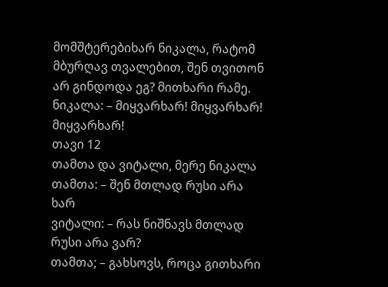მომშტერებიხარ ნიკალა, რატომ მბურღავ თვალებით, შენ თვითონ არ გინდოდა ეგ? მითხარი რამე.
ნიკალა: – მიყვარხარ! მიყვარხარ! მიყვარხარ!
თავი 12
თამთა და ვიტალი, მერე ნიკალა
თამთა: – შენ მთლად რუსი არა ხარ
ვიტალი: – რას ნიშნავს მთლად რუსი არა ვარ?
თამთა; – გახსოვს, როცა გითხარი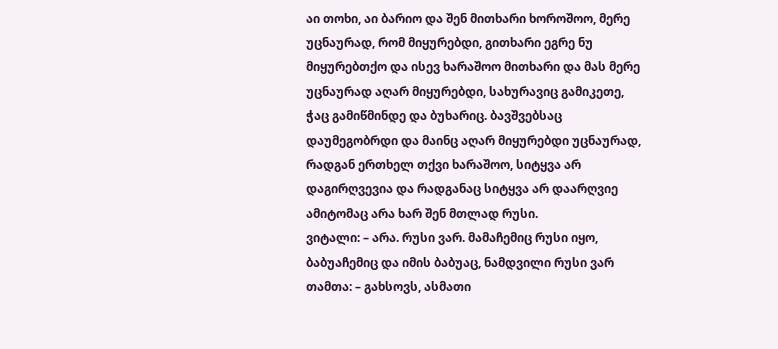აი თოხი, აი ბარიო და შენ მითხარი ხოროშოო, მერე უცნაურად, რომ მიყურებდი, გითხარი ეგრე ნუ მიყურებთქო და ისევ ხარაშოო მითხარი და მას მერე უცნაურად აღარ მიყურებდი, სახურავიც გამიკეთე, ჭაც გამიწმინდე და ბუხარიც. ბავშვებსაც დაუმეგობრდი და მაინც აღარ მიყურებდი უცნაურად, რადგან ერთხელ თქვი ხარაშოო, სიტყვა არ დაგირღვევია და რადგანაც სიტყვა არ დაარღვიე ამიტომაც არა ხარ შენ მთლად რუსი.
ვიტალი: – არა. რუსი ვარ. მამაჩემიც რუსი იყო, ბაბუაჩემიც და იმის ბაბუაც, ნამდვილი რუსი ვარ
თამთა: – გახსოვს, ასმათი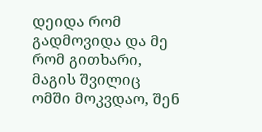დეიდა რომ გადმოვიდა და მე რომ გითხარი, მაგის შვილიც ომში მოკვდაო, შენ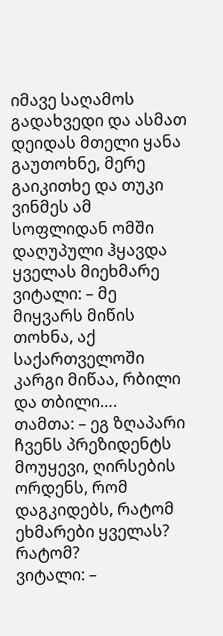იმავე საღამოს გადახვედი და ასმათ დეიდას მთელი ყანა გაუთოხნე, მერე გაიკითხე და თუკი ვინმეს ამ სოფლიდან ომში დაღუპული ჰყავდა ყველას მიეხმარე
ვიტალი: – მე მიყვარს მიწის თოხნა, აქ საქართველოში კარგი მიწაა, რბილი და თბილი….
თამთა: – ეგ ზღაპარი ჩვენს პრეზიდენტს მოუყევი, ღირსების ორდენს, რომ დაგკიდებს, რატომ ეხმარები ყველას? რატომ?
ვიტალი: –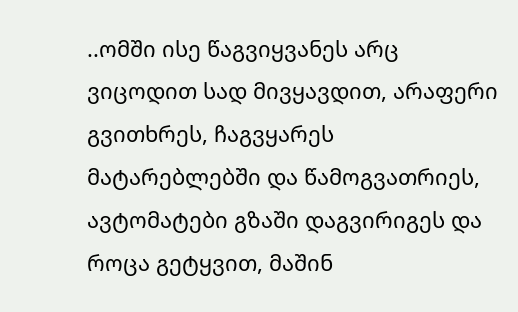..ომში ისე წაგვიყვანეს არც ვიცოდით სად მივყავდით, არაფერი გვითხრეს, ჩაგვყარეს მატარებლებში და წამოგვათრიეს, ავტომატები გზაში დაგვირიგეს და როცა გეტყვით, მაშინ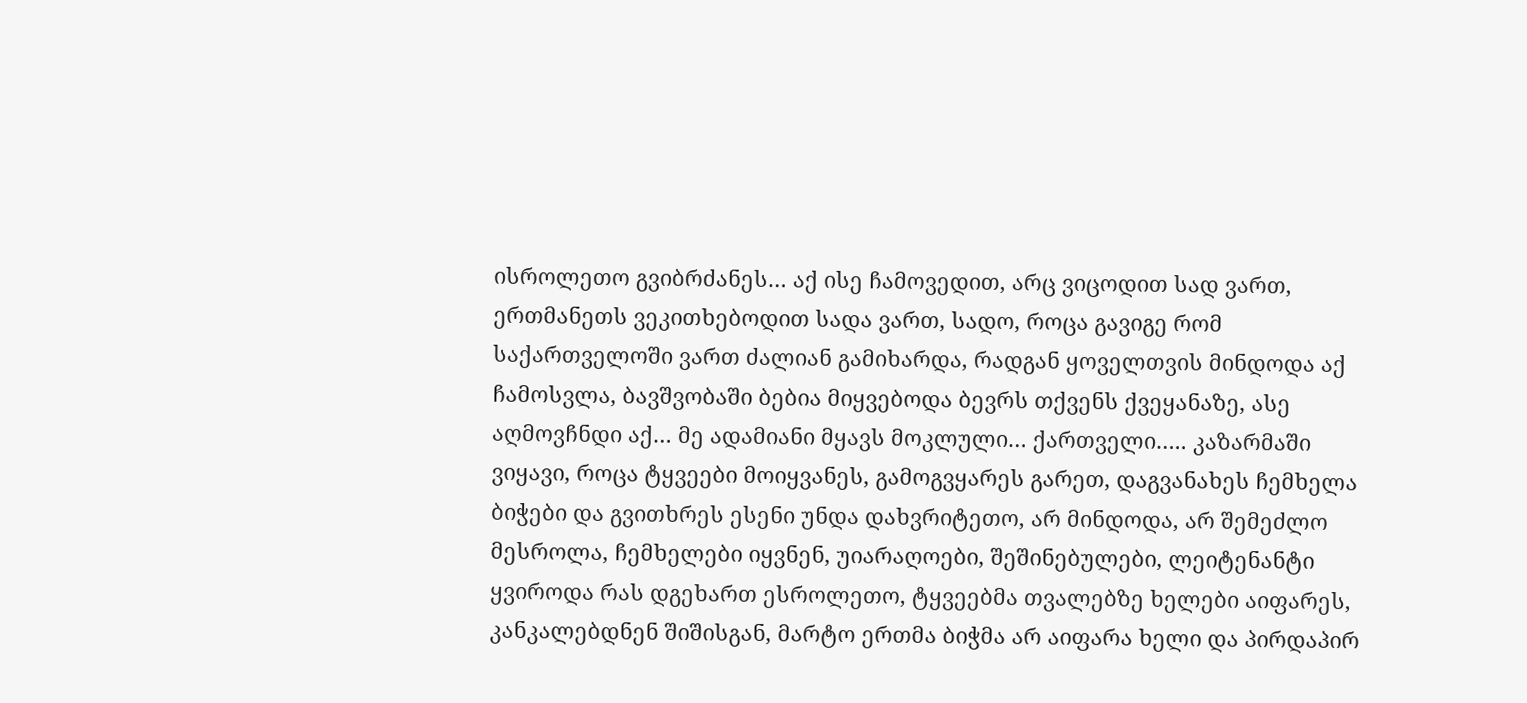ისროლეთო გვიბრძანეს… აქ ისე ჩამოვედით, არც ვიცოდით სად ვართ, ერთმანეთს ვეკითხებოდით სადა ვართ, სადო, როცა გავიგე რომ საქართველოში ვართ ძალიან გამიხარდა, რადგან ყოველთვის მინდოდა აქ ჩამოსვლა, ბავშვობაში ბებია მიყვებოდა ბევრს თქვენს ქვეყანაზე, ასე აღმოვჩნდი აქ… მე ადამიანი მყავს მოკლული… ქართველი….. კაზარმაში ვიყავი, როცა ტყვეები მოიყვანეს, გამოგვყარეს გარეთ, დაგვანახეს ჩემხელა ბიჭები და გვითხრეს ესენი უნდა დახვრიტეთო, არ მინდოდა, არ შემეძლო მესროლა, ჩემხელები იყვნენ, უიარაღოები, შეშინებულები, ლეიტენანტი ყვიროდა რას დგეხართ ესროლეთო, ტყვეებმა თვალებზე ხელები აიფარეს, კანკალებდნენ შიშისგან, მარტო ერთმა ბიჭმა არ აიფარა ხელი და პირდაპირ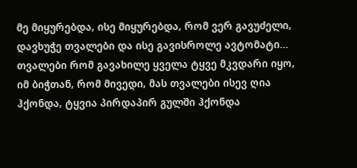მე მიყურებდა, ისე მიყურებდა, რომ ვერ გავუძელი, დავხუჭე თვალები და ისე გავისროლე ავტომატი… თვალები რომ გავახილე ყველა ტყვე მკვდარი იყო, იმ ბიჭთან, რომ მივედი, მას თვალები ისევ ღია ჰქონდა, ტყვია პირდაპირ გულში ჰქონდა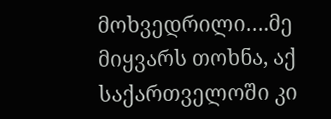მოხვედრილი….მე მიყვარს თოხნა, აქ საქართველოში კი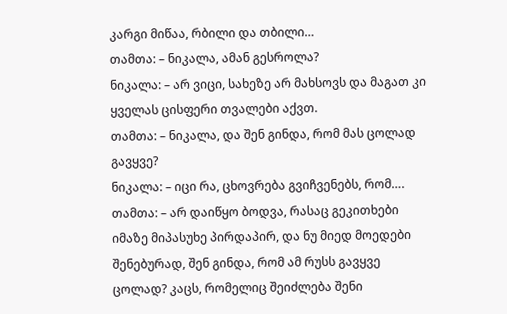კარგი მიწაა, რბილი და თბილი…
თამთა: – ნიკალა, ამან გესროლა?
ნიკალა: – არ ვიცი, სახეზე არ მახსოვს და მაგათ კი ყველას ცისფერი თვალები აქვთ.
თამთა: – ნიკალა, და შენ გინდა, რომ მას ცოლად გავყვე?
ნიკალა: – იცი რა, ცხოვრება გვიჩვენებს, რომ….
თამთა: – არ დაიწყო ბოდვა, რასაც გეკითხები იმაზე მიპასუხე პირდაპირ, და ნუ მიედ მოედები შენებურად, შენ გინდა, რომ ამ რუსს გავყვე ცოლად? კაცს, რომელიც შეიძლება შენი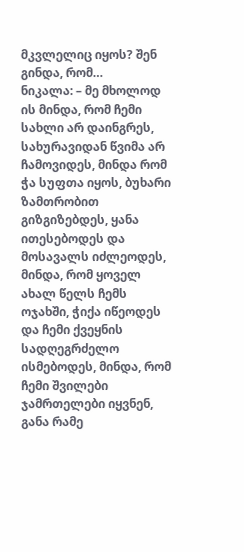მკვლელიც იყოს? შენ გინდა, რომ…
ნიკალა: – მე მხოლოდ ის მინდა, რომ ჩემი სახლი არ დაინგრეს, სახურავიდან წვიმა არ ჩამოვიდეს, მინდა რომ ჭა სუფთა იყოს, ბუხარი ზამთრობით გიზგიზებდეს, ყანა ითესებოდეს და მოსავალს იძლეოდეს, მინდა, რომ ყოველ ახალ წელს ჩემს ოჯახში, ჭიქა იწეოდეს და ჩემი ქვეყნის სადღეგრძელო ისმებოდეს, მინდა, რომ ჩემი შვილები ჯამრთელები იყვნენ, განა რამე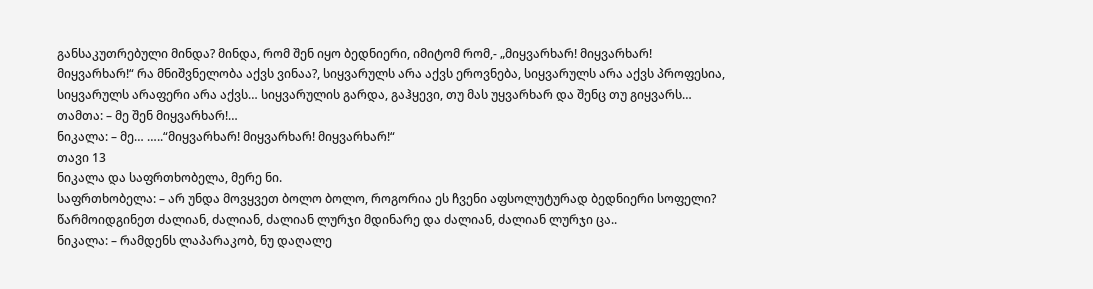განსაკუთრებული მინდა? მინდა, რომ შენ იყო ბედნიერი, იმიტომ რომ,- „მიყვარხარ! მიყვარხარ! მიყვარხარ!“ რა მნიშვნელობა აქვს ვინაა?, სიყვარულს არა აქვს ეროვნება, სიყვარულს არა აქვს პროფესია, სიყვარულს არაფერი არა აქვს… სიყვარულის გარდა, გაჰყევი, თუ მას უყვარხარ და შენც თუ გიყვარს…
თამთა: – მე შენ მიყვარხარ!…
ნიკალა: – მე… …..“მიყვარხარ! მიყვარხარ! მიყვარხარ!“
თავი 13
ნიკალა და საფრთხობელა, მერე ნი.
საფრთხობელა: – არ უნდა მოვყვეთ ბოლო ბოლო, როგორია ეს ჩვენი აფსოლუტურად ბედნიერი სოფელი? წარმოიდგინეთ ძალიან, ძალიან, ძალიან ლურჯი მდინარე და ძალიან, ძალიან ლურჯი ცა..
ნიკალა: – რამდენს ლაპარაკობ, ნუ დაღალე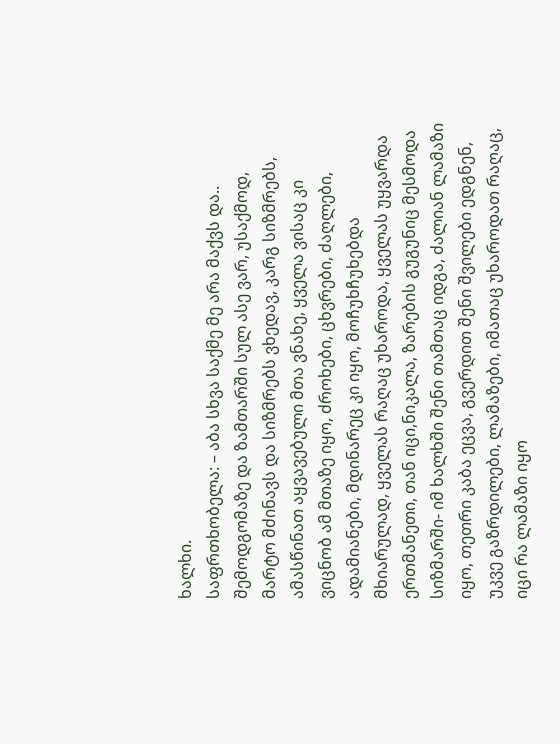ხალხი.
საფრთხობელა: – აბა სხვა საქმე მე არა მაქვს და.. შემოდგომაზე და ზამთარში სულ ასე ვარ, უსაქმოდ, მარტო მძინავს და სიზმრებს ვხედავ, კარგ სიზმრებს, ამასწინათ აყვავებული მთა ვნახე, ყველა ვისაც კი ვიცნობ ამ მთაზე იყო, ძროხები, ცხვრები, ძაღლები, ადამიანები, მდინარეც კი იყო, მოჩუხჩუხებდა მხიარულად, ყველას რაღაც უხაროდა, ყველას უყვარდა ერთმანეთი, თან იცი,ნიკალა, ზარების გუგუნიც მესმოდა სიზმარში- იმ ხალხში შენი თამთაც იდგა, ძალიან ლამაზი იყო, თეთრი კაბა ეცვა, გვერდით შენი შვილები ედგნენ, უკვე გაზრდილები, ლამაზები, იმათაც უხაროდათ რაღაც, იცი რა ლამაზი იყო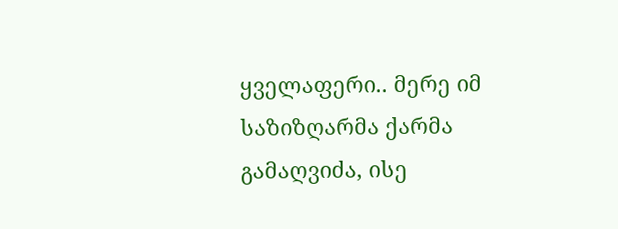ყველაფერი.. მერე იმ საზიზღარმა ქარმა გამაღვიძა, ისე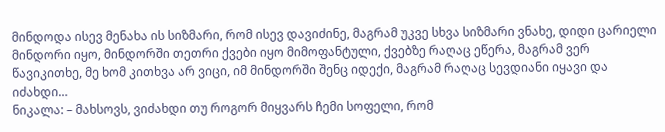მინდოდა ისევ მენახა ის სიზმარი, რომ ისევ დავიძინე, მაგრამ უკვე სხვა სიზმარი ვნახე, დიდი ცარიელი მინდორი იყო, მინდორში თეთრი ქვები იყო მიმოფანტული, ქვებზე რაღაც ეწერა, მაგრამ ვერ წავიკითხე, მე ხომ კითხვა არ ვიცი, იმ მინდორში შენც იდექი, მაგრამ რაღაც სევდიანი იყავი და იძახდი…
ნიკალა: – მახსოვს, ვიძახდი თუ როგორ მიყვარს ჩემი სოფელი, რომ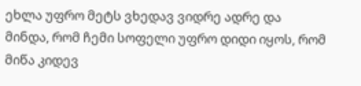ეხლა უფრო მეტს ვხედავ ვიდრე ადრე და მინდა, რომ ჩემი სოფელი უფრო დიდი იყოს, რომ მიწა კიდევ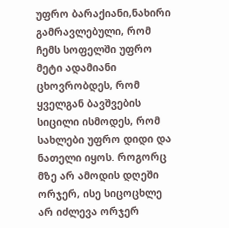უფრო ბარაქიანი,ნახირი გამრავლებული, რომ ჩემს სოფელში უფრო მეტი ადამიანი ცხოვრობდეს, რომ ყველგან ბავშვების სიცილი ისმოდეს, რომ სახლები უფრო დიდი და ნათელი იყოს. როგორც მზე არ ამოდის დღეში ორჯერ, ისე სიცოცხლე არ იძლევა ორჯერ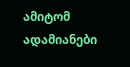ამიტომ ადამიანები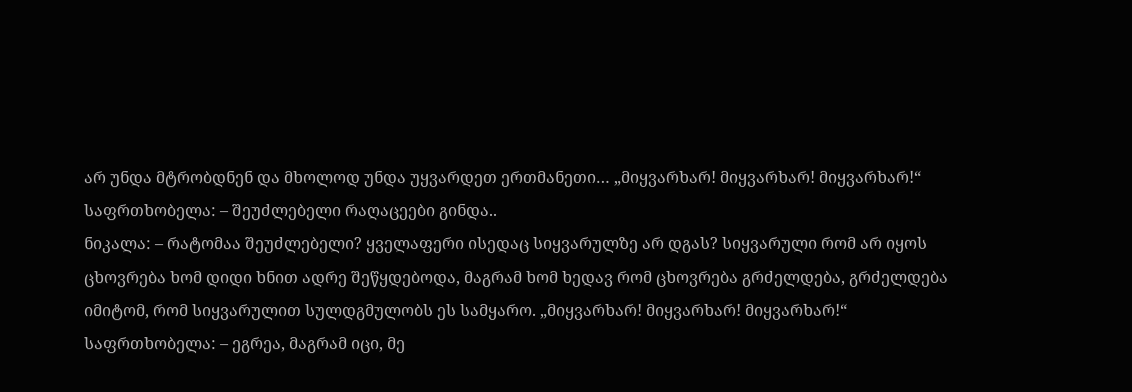არ უნდა მტრობდნენ და მხოლოდ უნდა უყვარდეთ ერთმანეთი… „მიყვარხარ! მიყვარხარ! მიყვარხარ!“
საფრთხობელა: – შეუძლებელი რაღაცეები გინდა..
ნიკალა: – რატომაა შეუძლებელი? ყველაფერი ისედაც სიყვარულზე არ დგას? სიყვარული რომ არ იყოს ცხოვრება ხომ დიდი ხნით ადრე შეწყდებოდა, მაგრამ ხომ ხედავ რომ ცხოვრება გრძელდება, გრძელდება იმიტომ, რომ სიყვარულით სულდგმულობს ეს სამყარო. „მიყვარხარ! მიყვარხარ! მიყვარხარ!“
საფრთხობელა: – ეგრეა, მაგრამ იცი, მე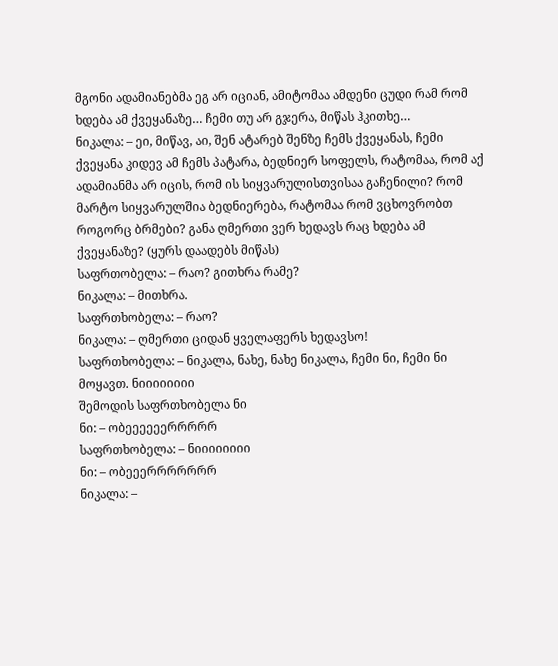მგონი ადამიანებმა ეგ არ იციან, ამიტომაა ამდენი ცუდი რამ რომ ხდება ამ ქვეყანაზე… ჩემი თუ არ გჯერა, მიწას ჰკითხე…
ნიკალა: – ეი, მიწავ, აი, შენ ატარებ შენზე ჩემს ქვეყანას, ჩემი ქვეყანა კიდევ ამ ჩემს პატარა, ბედნიერ სოფელს, რატომაა, რომ აქ ადამიანმა არ იცის, რომ ის სიყვარულისთვისაა გაჩენილი? რომ მარტო სიყვარულშია ბედნიერება, რატომაა რომ ვცხოვრობთ როგორც ბრმები? განა ღმერთი ვერ ხედავს რაც ხდება ამ ქვეყანაზე? (ყურს დაადებს მიწას)
საფრთობელა: – რაო? გითხრა რამე?
ნიკალა: – მითხრა.
საფრთხობელა: – რაო?
ნიკალა: – ღმერთი ციდან ყველაფერს ხედავსო!
საფრთხობელა: – ნიკალა, ნახე, ნახე ნიკალა, ჩემი ნი, ჩემი ნი მოყავთ. ნიიიიიიიი
შემოდის საფრთხობელა ნი
ნი: – ობეეეეეერრრრრ
საფრთხობელა: – ნიიიიიიიი
ნი: – ობეეერრრრრრრ
ნიკალა: –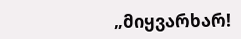„მიყვარხარ!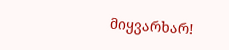მიყვარხარ!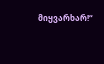მიყვარხარ!“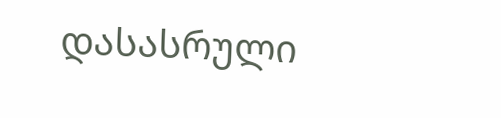დასასრული